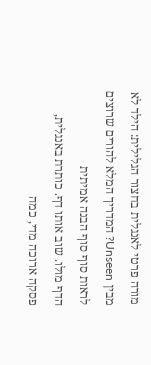מורה פרטי לאנגלית בחצור הגלילית: הילד לא מבין Unseen? המדריך המלא להורים שרוצים לראות סוף סוף הבנה אמיתית
הדף מולו. שוב אותו דף. כותרת באנגלית, פסקה ארוכה מדי, כמה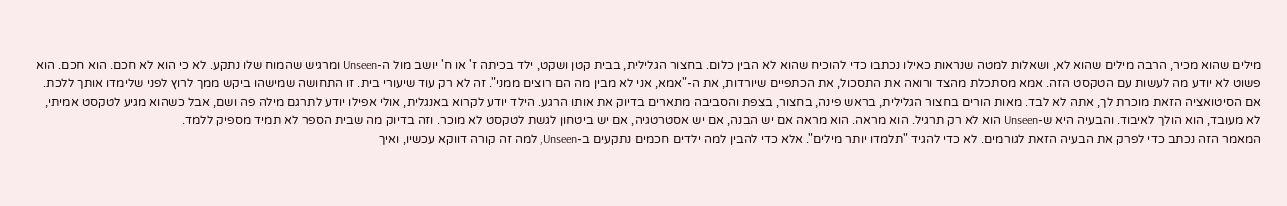מילים שהוא מכיר, הרבה מילים שהוא לא, ושאלות למטה שנראות כאילו נכתבו כדי להוכיח שהוא לא הבין כלום. בחצור הגלילית, בבית קטן ושקט, ילד בכיתה ז' או ח' יושב מול ה-Unseen ומרגיש שהמוח שלו נתקע. לא כי הוא לא חכם. הוא חכם. הוא פשוט לא יודע מה לעשות עם הטקסט הזה. אמא מסתכלת מהצד ורואה את התסכול, את הכתפיים שיורדות, את ה-"אמא, אני לא מבין מה הם רוצים ממני". זה לא רק עוד שיעורי בית. זו התחושה שמישהו ביקש ממך לרוץ לפני שלימדו אותך ללכת.
אם הסיטואציה הזאת מוכרת לך, אתה לא לבד. מאות הורים בחצור הגלילית, בראש פינה, בחצור, בצפת והסביבה מתארים בדיוק את אותו הרגע. הילד יודע לקרוא באנגלית, אולי אפילו יודע לתרגם מילה פה ושם, אבל כשהוא מגיע לטקסט אמיתי, לא מעובד, הוא הולך לאיבוד. והבעיה היא ש-Unseen הוא לא רק תרגיל. הוא מראה. הוא מראה אם יש הבנה, אם יש אסטרטגיה, אם יש ביטחון לגשת לטקסט לא מוכר. וזה בדיוק מה שבית הספר לא תמיד מספיק ללמד.
המאמר הזה נכתב כדי לפרק את הבעיה הזאת לגורמים. לא כדי להגיד "תלמדו יותר מילים". אלא כדי להבין למה ילדים חכמים נתקעים ב-Unseen, למה זה קורה דווקא עכשיו, ואיך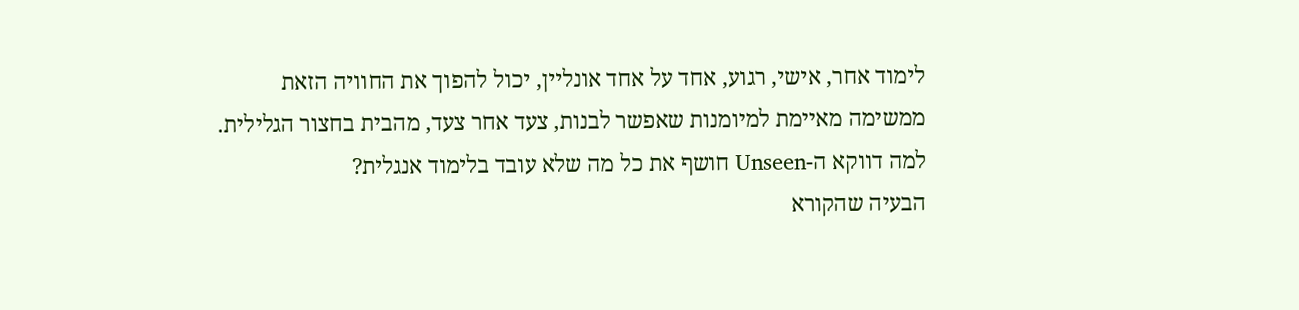לימוד אחר, אישי, רגוע, אחד על אחד אונליין, יכול להפוך את החוויה הזאת ממשימה מאיימת למיומנות שאפשר לבנות, צעד אחר צעד, מהבית בחצור הגלילית.
למה דווקא ה-Unseen חושף את כל מה שלא עובד בלימוד אנגלית?
הבעיה שהקורא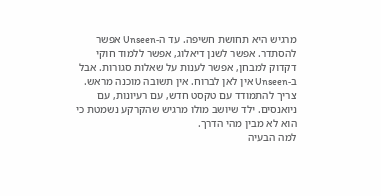מרגיש היא תחושת חשיפה. עד ה-Unseen אפשר להסתדר. אפשר לשנן דיאלוג, אפשר ללמוד חוקי דקדוק למבחן, אפשר לענות על שאלות סגורות. אבל ב-Unseen אין לאן לברוח. אין תשובה מוכנה מראש. צריך להתמודד עם טקסט חדש, עם רעיונות, עם ניואנסים. ילד שיושב מולו מרגיש שהקרקע נשמטת כי הוא לא מבין מהי הדרך.
למה הבעיה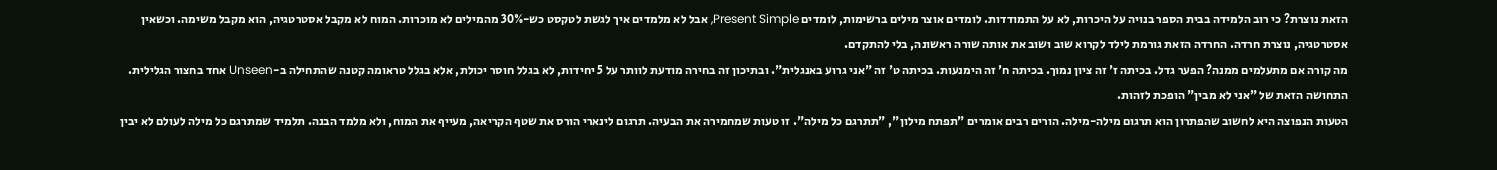הזאת נוצרת? כי רוב הלמידה בבית הספר בנויה על היכרות, לא על התמודדות. לומדים אוצר מילים ברשימות, לומדים Present Simple, אבל לא מלמדים איך לגשת לטקסט כש-30% מהמילים לא מוכרות. המוח לא מקבל אסטרטגיה, הוא מקבל משימה. וכשאין אסטרטגיה, נוצרת חרדה. החרדה הזאת גורמת לילד לקרוא שוב ושוב את אותה שורה ראשונה, בלי להתקדם.
מה קורה אם מתעלמים ממנה? הפער גדל. בכיתה ז' זה ציון נמוך. בכיתה ח' זה הימנעות. בכיתה ט' זה "אני גרוע באנגלית". ובתיכון זה בחירה מודעת לוותר על 5 יחידות, לא בגלל חוסר יכולת, אלא בגלל טראומה קטנה שהתחילה ב-Unseen אחד בחצור הגלילית. התחושה הזאת של "אני לא מבין" הופכת לזהות.
הטעות הנפוצה היא לחשוב שהפתרון הוא תרגום מילה-מילה. הורים רבים אומרים "תפתח מילון", "תתרגם כל מילה". זו טעות שמחמירה את הבעיה. תרגום לינארי הורס את שטף הקריאה, מעייף את המוח, ולא מלמד הבנה. תלמיד שמתרגם כל מילה לעולם לא יבין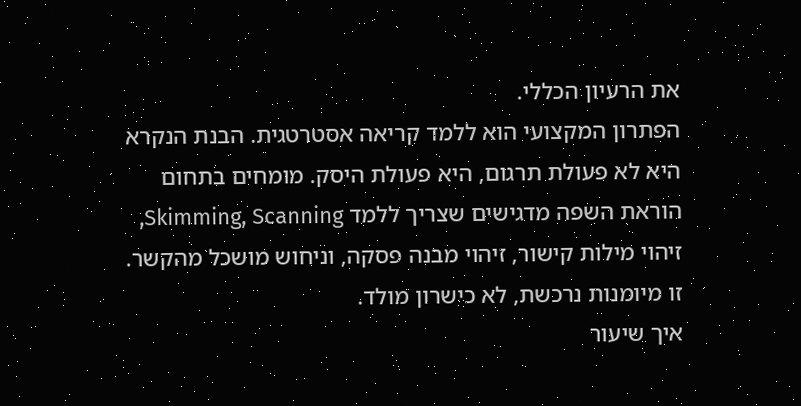את הרעיון הכללי.
הפתרון המקצועי הוא ללמד קריאה אסטרטגית. הבנת הנקרא היא לא פעולת תרגום, היא פעולת היסק. מומחים בתחום הוראת השפה מדגישים שצריך ללמד Skimming, Scanning, זיהוי מילות קישור, זיהוי מבנה פסקה, וניחוש מושכל מהקשר. זו מיומנות נרכשת, לא כישרון מולד.
איך שיעור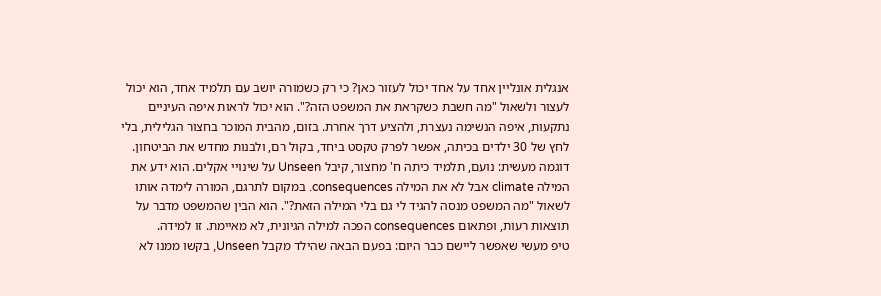אנגלית אונליין אחד על אחד יכול לעזור כאן? כי רק כשמורה יושב עם תלמיד אחד, הוא יכול לעצור ולשאול "מה חשבת כשקראת את המשפט הזה?". הוא יכול לראות איפה העיניים נתקעות, איפה הנשימה נעצרת, ולהציע דרך אחרת. בזום, מהבית המוכר בחצור הגלילית, בלי לחץ של 30 ילדים בכיתה, אפשר לפרק טקסט ביחד, בקול רם, ולבנות מחדש את הביטחון.
דוגמה מעשית: נועם, תלמיד כיתה ח' מחצור, קיבל Unseen על שינויי אקלים. הוא ידע את המילה climate אבל לא את המילה consequences. במקום לתרגם, המורה לימדה אותו לשאול "מה המשפט מנסה להגיד לי גם בלי המילה הזאת?". הוא הבין שהמשפט מדבר על תוצאות רעות, ופתאום consequences הפכה למילה הגיונית, לא מאיימת. זו למידה.
טיפ מעשי שאפשר ליישם כבר היום: בפעם הבאה שהילד מקבל Unseen, בקשו ממנו לא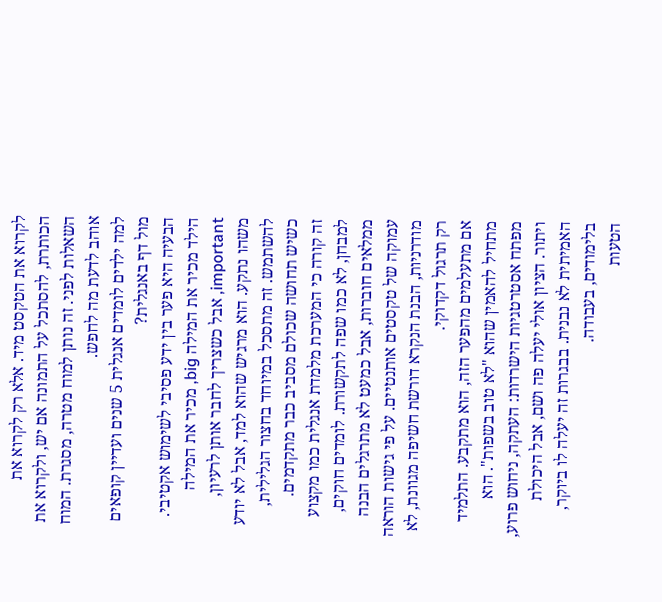לקרוא את הטקסט מיד. אלא רק לקרוא את הכותרת, להסתכל על התמונה אם יש, ולקרוא את השאלות לפני. זה נותן למוח מטרה, מסגרת. המוח אוהב לדעת מה לחפש.
למה ילדים לומדים אנגלית 5 שנים ועדיין קופאים מול דף באנגלית?
הבעיה היא פער בין ידע פסיבי לשימוש אקטיבי. הילד מכיר את המילה big, מכיר את המילה important, אבל כשצריך לחבר אותן לרעיון, משהו נתקע. הוא מרגיש שהוא למד, אבל לא יודע להשתמש. זה מתסכל במיוחד בחצור הגלילית, כשיש תחושה שכולם מסביב כבר מתקדמים.
זה קורה כי המערכת מלמדת אנגלית כמו מקצוע למבחן, לא כמו שפה לתקשורת. לומדים חוקים, ממלאים חוברות, אבל כמעט לא מתרגלים הבנה עמוקה של טקסטים אותנטיים. על פי גישות הוראה מודרניות, הבנת הנקרא דורשת חשיפה מגוונת, לא רק תרגול דקדוקי.
אם מתעלמים מהפער הזה, הוא מתקבע. התלמיד מתחיל להאמין שהוא "לא טוב בשפות". הוא מפתח אסטרטגיות הישרדות: העתקה, ניחוש פרוע, ויתור. הציון אולי יעלה פה ושם, אבל היכולת האמיתית לא נבנית. בבגרות זה יעלה לו ביוקר, בלימודים, בעבודה.
הטעות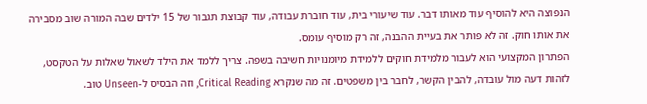הנפוצה היא להוסיף עוד מאותו דבר. עוד שיעורי בית, עוד חוברת עבודה, עוד קבוצת תגבור של 15 ילדים שבה המורה שוב מסבירה את אותו חוק. זה לא פותר את בעיית ההבנה, זה רק מוסיף עומס.
הפתרון המקצועי הוא לעבור מלמידת חוקים ללמידת מיומנויות חשיבה בשפה. צריך ללמד את הילד לשאול שאלות על הטקסט, לזהות דעה מול עובדה, להבין הקשר, לחבר בין משפטים. זה מה שנקרא Critical Reading, וזה הבסיס ל-Unseen טוב.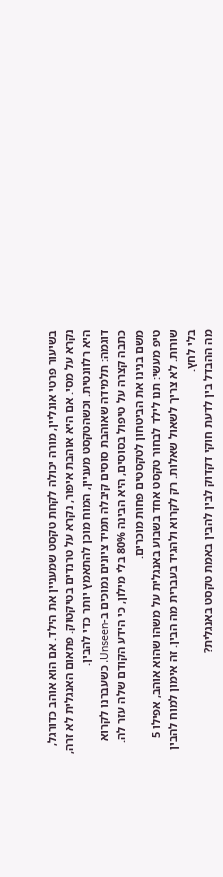בשיעור פרטי אונליין, מורה יכולה לקחת טקסט שמעניין את הילד. אם הוא אוהב כדורגל, נקרא על מסי. אם היא אוהבת איפור, נקרא על טרנדים בטיקטוק. פתאום האנגלית לא זרה, היא רלוונטית. וכשהטקסט מעניין, המוח מוכן להתאמץ יותר כדי להבין.
דוגמה: תלמידה שאוהבת סוסים קיבלה תמיד ציונים נמוכים ב-Unseen. כשעברנו לקרוא כתבה קצרה על טיפול בסוסים, היא הבינה 80% בלי מילון, כי הידע הקודם שלה עזר לה. משם בנינו את הביטחון לטקסטים פחות מוכרים.
טיפ מעשי: תנו לילד לבחור טקסט אחד בשבוע באנגלית על משהו שהוא אוהב, אפילו 5 שורות. לא צריך לשאול שאלות. רק לקרוא ולהגיד בעברית מה הבין. זה אימון למוח להבין בלי לחץ.
מה ההבדל בין לדעת חוקי דקדוק לבין להבין באמת טקסט באנגלית?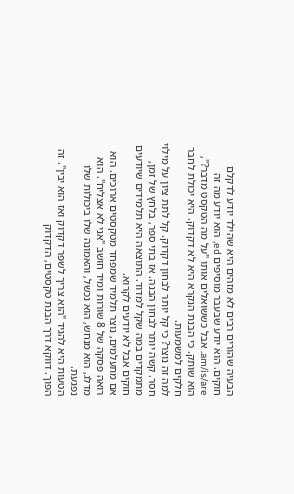הבעיה שהורים רבים לא מזהים היא שהילד יודע לדקלם חוקים. הוא יודע שבעבר מוסיפים ed, הוא יודע מה זה am/is/are. אבל כששואלים אותו "על מה הטקסט מדבר?", הוא שותק. כי הבנת הנקרא היא לא דקדוק. היא יכולת לחבר חלקים למשמעות.
למה זה נוצר? כי קל יותר לבחון דקדוק. קל לתת ציון על מילוי חסר. קשה יותר לבחון הבנה. אז בתי ספר, בלחץ של זמן, מתמקדים במה שקל למדוד. התוצאה היא תלמידים שיודעים חוקים אבל לא יודעים לקרוא.
אם מתעלמים, נוצר תלמיד שמפחד מטקסטים ארוכים. הוא רואה פסקה של 8 שורות ומיד חושב "אני לא אצליח". הוא מדלג, הוא מנחש, הוא נכשל, והאמונה שלו ביכולות שלו נפגעת.
הטעות היא להגיד "הוא צריך לשפר דקדוק ואז הוא יבין". זה הפוך. דווקא דרך הבנת טקסטים, הדקדוק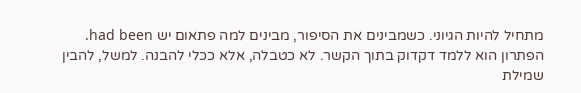מתחיל להיות הגיוני. כשמבינים את הסיפור, מבינים למה פתאום יש had been.
הפתרון הוא ללמד דקדוק בתוך הקשר. לא כטבלה, אלא ככלי להבנה. למשל, להבין שמילת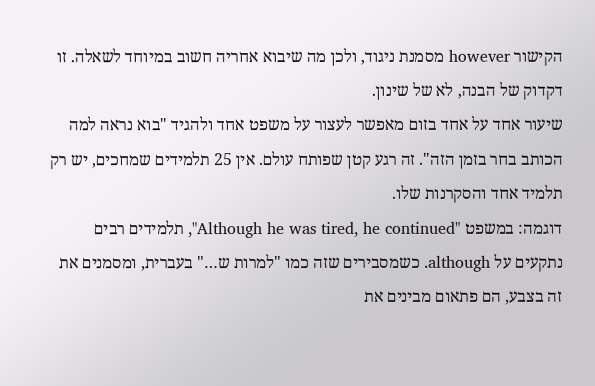הקישור however מסמנת ניגוד, ולכן מה שיבוא אחריה חשוב במיוחד לשאלה. זו דקדוק של הבנה, לא של שינון.
שיעור אחד על אחד בזום מאפשר לעצור על משפט אחד ולהגיד "בוא נראה למה הכותב בחר בזמן הזה". זה רגע קטן שפותח עולם. אין 25 תלמידים שמחכים, יש רק תלמיד אחד והסקרנות שלו.
דוגמה: במשפט "Although he was tired, he continued", תלמידים רבים נתקעים על although. כשמסבירים שזה כמו "למרות ש…" בעברית, ומסמנים את זה בצבע, הם פתאום מבינים את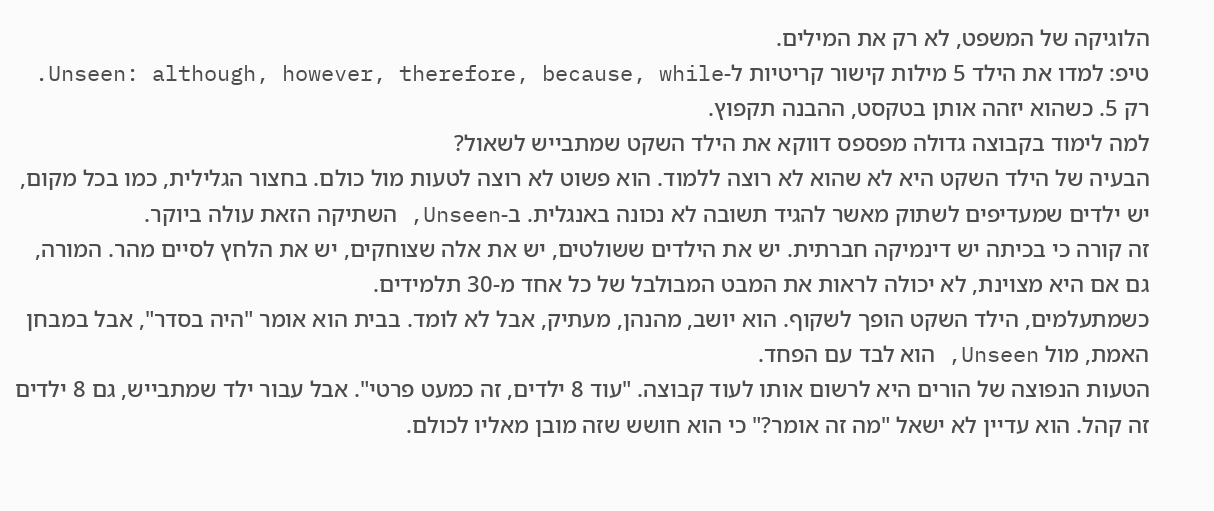הלוגיקה של המשפט, לא רק את המילים.
טיפ: למדו את הילד 5 מילות קישור קריטיות ל-Unseen: although, however, therefore, because, while. רק 5. כשהוא יזהה אותן בטקסט, ההבנה תקפוץ.
למה לימוד בקבוצה גדולה מפספס דווקא את הילד השקט שמתבייש לשאול?
הבעיה של הילד השקט היא לא שהוא לא רוצה ללמוד. הוא פשוט לא רוצה לטעות מול כולם. בחצור הגלילית, כמו בכל מקום, יש ילדים שמעדיפים לשתוק מאשר להגיד תשובה לא נכונה באנגלית. ב-Unseen, השתיקה הזאת עולה ביוקר.
זה קורה כי בכיתה יש דינמיקה חברתית. יש את הילדים ששולטים, יש את אלה שצוחקים, יש את הלחץ לסיים מהר. המורה, גם אם היא מצוינת, לא יכולה לראות את המבט המבולבל של כל אחד מ-30 תלמידים.
כשמתעלמים, הילד השקט הופך לשקוף. הוא יושב, מהנהן, מעתיק, אבל לא לומד. בבית הוא אומר "היה בסדר", אבל במבחן האמת, מול Unseen, הוא לבד עם הפחד.
הטעות הנפוצה של הורים היא לרשום אותו לעוד קבוצה. "עוד 8 ילדים, זה כמעט פרטי". אבל עבור ילד שמתבייש, גם 8 ילדים זה קהל. הוא עדיין לא ישאל "מה זה אומר?" כי הוא חושש שזה מובן מאליו לכולם.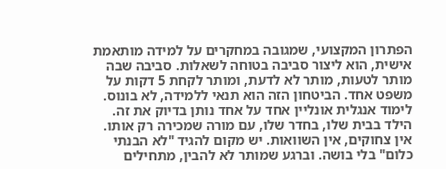הפתרון המקצועי, שמגובה במחקרים על למידה מותאמת אישית, הוא ליצור סביבה בטוחה לשאלות. סביבה שבה מותר לטעות, מותר לא לדעת, ומותר לקחת 5 דקות על משפט אחד. הביטחון הזה הוא תנאי ללמידה, לא בונוס.
לימוד אנגלית אונליין אחד על אחד נותן בדיוק את זה. הילד בבית שלו, בחדר שלו, עם מורה שמכירה רק אותו. אין צחוקים, אין השוואות. יש מקום להגיד "לא הבנתי כלום" בלי בושה. וברגע שמותר לא להבין, מתחילים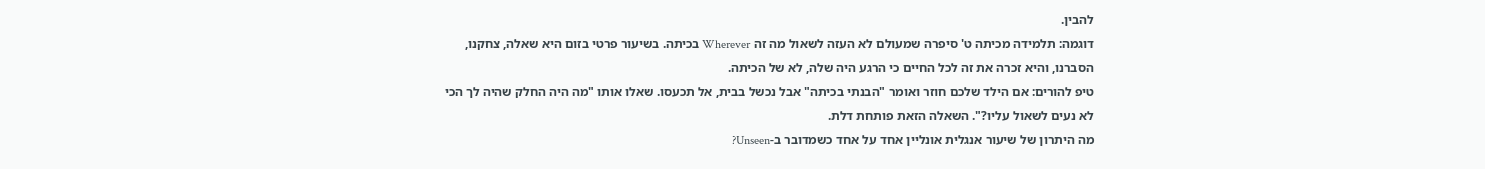להבין.
דוגמה: תלמידה מכיתה ט' סיפרה שמעולם לא העזה לשאול מה זה Wherever בכיתה. בשיעור פרטי בזום היא שאלה, צחקנו, הסברנו, והיא זכרה את זה לכל החיים כי הרגע היה שלה, לא של הכיתה.
טיפ להורים: אם הילד שלכם חוזר ואומר "הבנתי בכיתה" אבל נכשל בבית, אל תכעסו. שאלו אותו "מה היה החלק שהיה לך הכי לא נעים לשאול עליו?". השאלה הזאת פותחת דלת.
מה היתרון של שיעור אנגלית אונליין אחד על אחד כשמדובר ב-Unseen?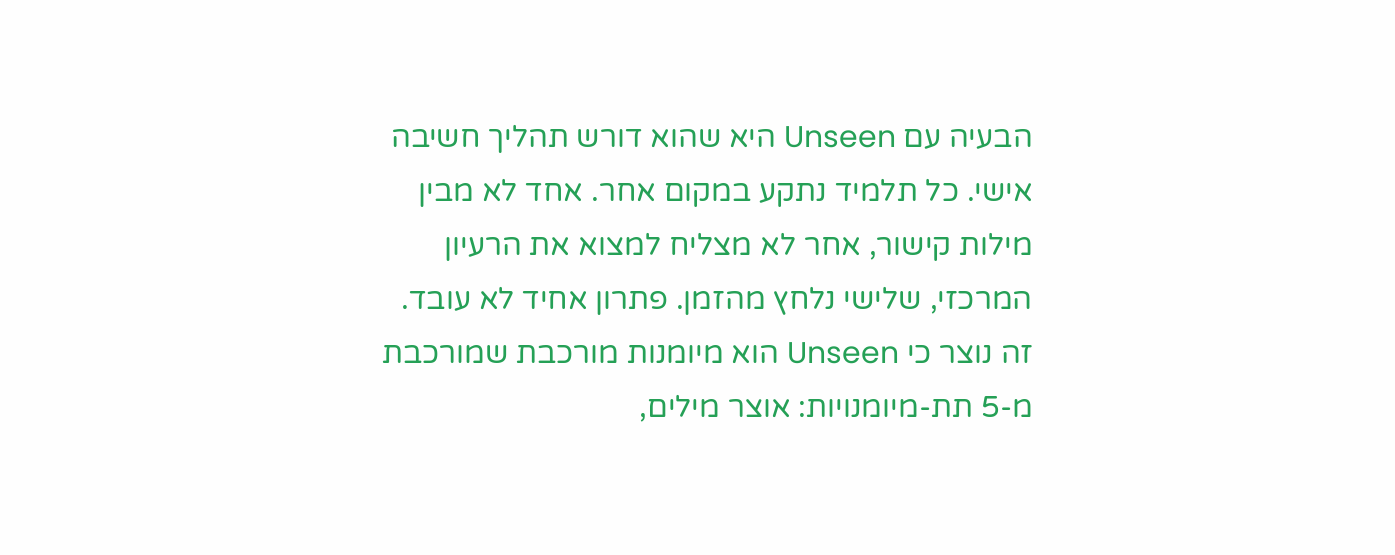הבעיה עם Unseen היא שהוא דורש תהליך חשיבה אישי. כל תלמיד נתקע במקום אחר. אחד לא מבין מילות קישור, אחר לא מצליח למצוא את הרעיון המרכזי, שלישי נלחץ מהזמן. פתרון אחיד לא עובד.
זה נוצר כי Unseen הוא מיומנות מורכבת שמורכבת מ-5 תת-מיומנויות: אוצר מילים,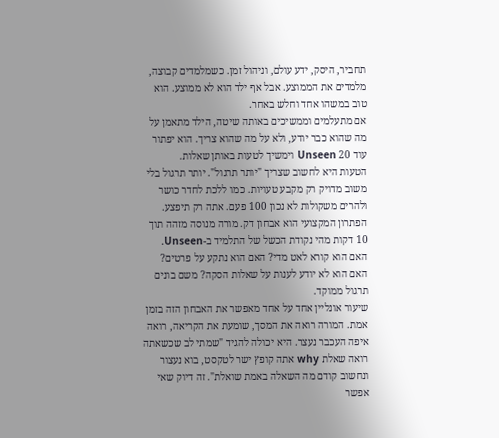תחביר, היסק, ידע עולם, וניהול זמן. כשמלמדים קבוצה, מלמדים את הממוצע. אבל אף ילד הוא לא ממוצע. הוא טוב במשהו אחד וחלש באחר.
אם מתעלמים וממשיכים באותה שיטה, הילד מתאמן על מה שהוא כבר יודע, ולא על מה שהוא צריך. הוא יפתור עוד 20 Unseen וימשיך לטעות באותן שאלות.
הטעות היא לחשוב שצריך "יותר תרגול". יותר תרגול בלי משוב מדויק רק מקבע טעויות. כמו ללכת לחדר כושר ולהרים משקולות לא נכון 100 פעם. אתה רק תיפצע.
הפתרון המקצועי הוא אבחון דק. מורה מנוסה מזהה תוך 10 דקות מהי נקודת הכשל של התלמיד ב-Unseen. האם הוא קורא לאט מדי? האם הוא נתקע על פרטים? האם הוא לא יודע לענות על שאלות הסקה? משם בונים תרגול ממוקד.
שיעור אונליין אחד על אחד מאפשר את האבחון הזה בזמן אמת. המורה רואה את המסך, שומעת את הקריאה, רואה איפה העכבר נעצר. היא יכולה להגיד "שמתי לב שכשאתה רואה שאלת why אתה קופץ ישר לטקסט, בוא נעצור ונחשוב קודם מה השאלה באמת שואלת". זה דיוק שאי אפשר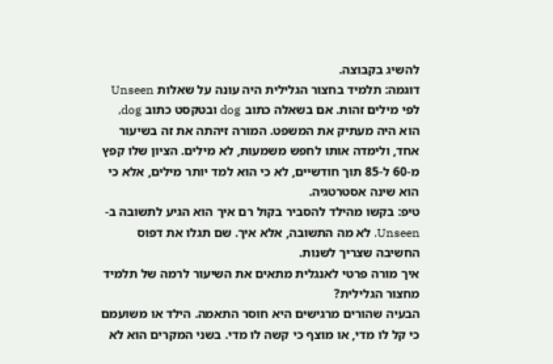להשיג בקבוצה.
דוגמה: תלמיד בחצור הגלילית היה עונה על שאלות Unseen לפי מילים זהות. אם בשאלה כתוב dog ובטקסט כתוב dog, הוא היה מעתיק את המשפט. המורה זיהתה את זה בשיעור אחד, ולימדה אותו לחפש משמעות, לא מילים. הציון שלו קפץ מ-60 ל-85 תוך חודשיים, לא כי הוא למד יותר מילים, אלא כי הוא שינה אסטרטגיה.
טיפ: בקשו מהילד להסביר בקול רם איך הוא הגיע לתשובה ב-Unseen. לא מה התשובה, אלא איך. שם תגלו את דפוס החשיבה שצריך לשנות.
איך מורה פרטי לאנגלית מתאים את השיעור לרמה של תלמיד מחצור הגלילית?
הבעיה שהורים מרגישים היא חוסר התאמה. הילד או משועמם כי קל לו מדי, או מוצף כי קשה לו מדי. בשני המקרים הוא לא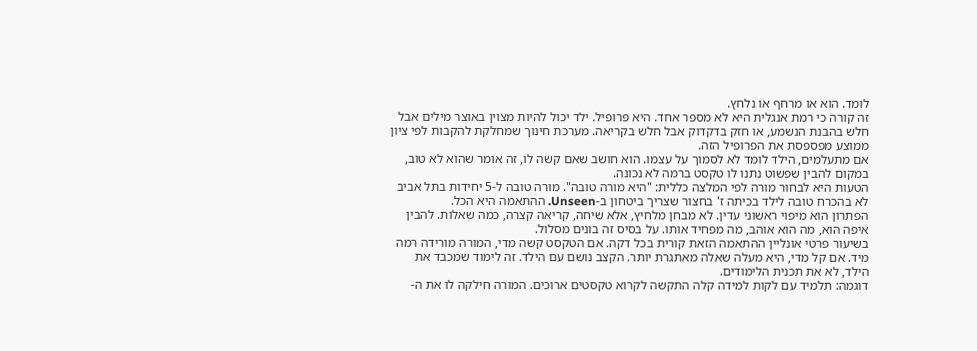לומד. הוא או מרחף או נלחץ.
זה קורה כי רמת אנגלית היא לא מספר אחד. היא פרופיל. ילד יכול להיות מצוין באוצר מילים אבל חלש בהבנת הנשמע, או חזק בדקדוק אבל חלש בקריאה. מערכת חינוך שמחלקת להקבות לפי ציון ממוצע מפספסת את הפרופיל הזה.
אם מתעלמים, הילד לומד לא לסמוך על עצמו. הוא חושב שאם קשה לו, זה אומר שהוא לא טוב, במקום להבין שפשוט נתנו לו טקסט ברמה לא נכונה.
הטעות היא לבחור מורה לפי המלצה כללית: "היא מורה טובה". מורה טובה ל-5 יחידות בתל אביב לא בהכרח טובה לילד בכיתה ז' בחצור שצריך ביטחון ב-Unseen. ההתאמה היא הכל.
הפתרון הוא מיפוי ראשוני עדין. לא מבחן מלחיץ, אלא שיחה, קריאה קצרה, כמה שאלות. להבין איפה הוא, מה הוא אוהב, מה מפחיד אותו. על בסיס זה בונים מסלול.
בשיעור פרטי אונליין ההתאמה הזאת קורית בכל דקה. אם הטקסט קשה מדי, המורה מורידה רמה מיד. אם קל מדי, היא מעלה שאלה מאתגרת יותר. הקצב נושם עם הילד. זה לימוד שמכבד את הילד, לא את תכנית הלימודים.
דוגמה: תלמיד עם לקות למידה קלה התקשה לקרוא טקסטים ארוכים. המורה חילקה לו את ה-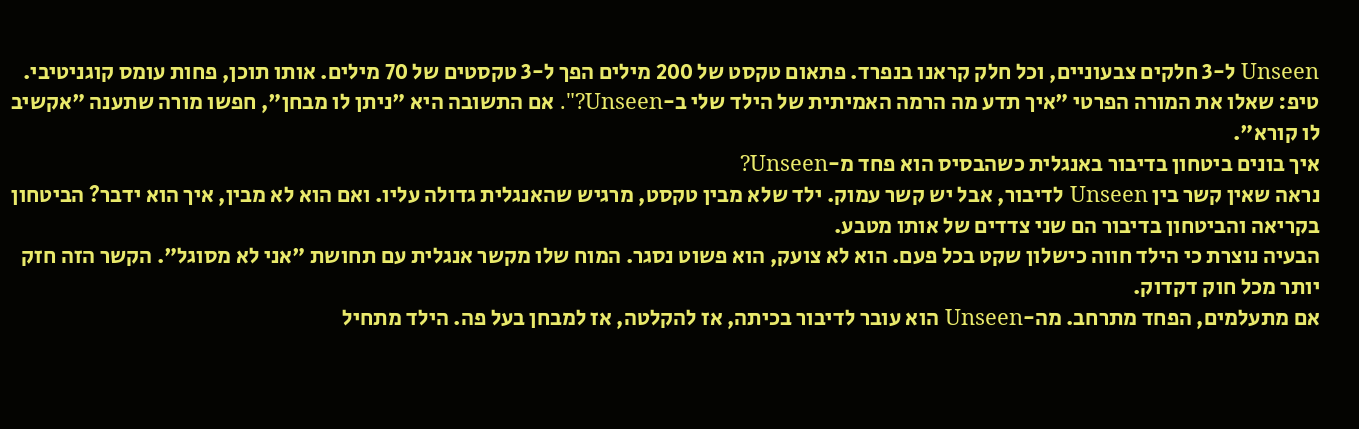Unseen ל-3 חלקים צבעוניים, וכל חלק קראנו בנפרד. פתאום טקסט של 200 מילים הפך ל-3 טקסטים של 70 מילים. אותו תוכן, פחות עומס קוגניטיבי.
טיפ: שאלו את המורה הפרטי "איך תדע מה הרמה האמיתית של הילד שלי ב-Unseen?". אם התשובה היא "ניתן לו מבחן", חפשו מורה שתענה "אקשיב לו קורא".
איך בונים ביטחון בדיבור באנגלית כשהבסיס הוא פחד מ-Unseen?
נראה שאין קשר בין Unseen לדיבור, אבל יש קשר עמוק. ילד שלא מבין טקסט, מרגיש שהאנגלית גדולה עליו. ואם הוא לא מבין, איך הוא ידבר? הביטחון בקריאה והביטחון בדיבור הם שני צדדים של אותו מטבע.
הבעיה נוצרת כי הילד חווה כישלון שקט בכל פעם. הוא לא צועק, הוא פשוט נסגר. המוח שלו מקשר אנגלית עם תחושת "אני לא מסוגל". הקשר הזה חזק יותר מכל חוק דקדוק.
אם מתעלמים, הפחד מתרחב. מה-Unseen הוא עובר לדיבור בכיתה, אז להקלטה, אז למבחן בעל פה. הילד מתחיל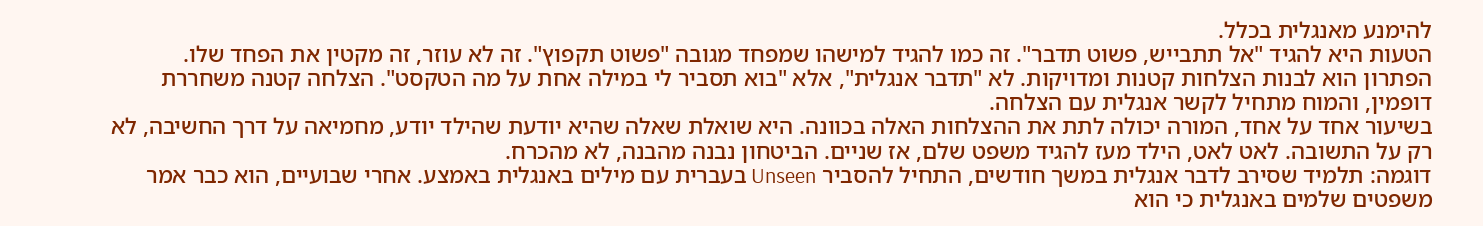להימנע מאנגלית בכלל.
הטעות היא להגיד "אל תתבייש, פשוט תדבר". זה כמו להגיד למישהו שמפחד מגובה "פשוט תקפוץ". זה לא עוזר, זה מקטין את הפחד שלו.
הפתרון הוא לבנות הצלחות קטנות ומדויקות. לא "תדבר אנגלית", אלא "בוא תסביר לי במילה אחת על מה הטקסט". הצלחה קטנה משחררת דופמין, והמוח מתחיל לקשר אנגלית עם הצלחה.
בשיעור אחד על אחד, המורה יכולה לתת את ההצלחות האלה בכוונה. היא שואלת שאלה שהיא יודעת שהילד יודע, מחמיאה על דרך החשיבה, לא רק על התשובה. לאט לאט, הילד מעז להגיד משפט שלם, אז שניים. הביטחון נבנה מהבנה, לא מהכרח.
דוגמה: תלמיד שסירב לדבר אנגלית במשך חודשים, התחיל להסביר Unseen בעברית עם מילים באנגלית באמצע. אחרי שבועיים, הוא כבר אמר משפטים שלמים באנגלית כי הוא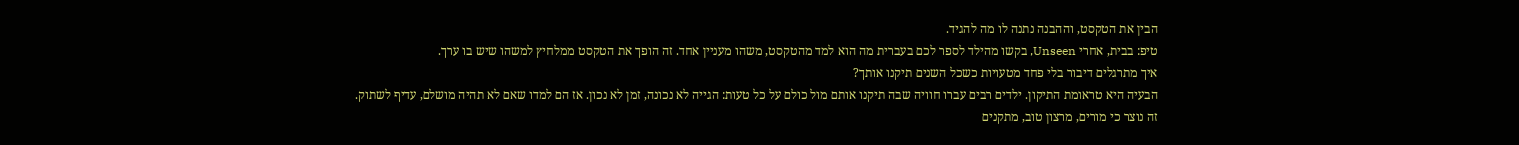הבין את הטקסט, וההבנה נתנה לו מה להגיד.
טיפ: בבית, אחרי Unseen, בקשו מהילד לספר לכם בעברית מה הוא למד מהטקסט, משהו מעניין אחד. זה הופך את הטקסט ממלחיץ למשהו שיש בו ערך.
איך מתרגלים דיבור בלי פחד מטעויות כשכל השנים תיקנו אותך?
הבעיה היא טראומת התיקון. ילדים רבים עברו חוויה שבה תיקנו אותם מול כולם על כל טעות: הגייה לא נכונה, זמן לא נכון. אז הם למדו שאם לא תהיה מושלם, עדיף לשתוק.
זה נוצר כי מורים, מרצון טוב, מתקנים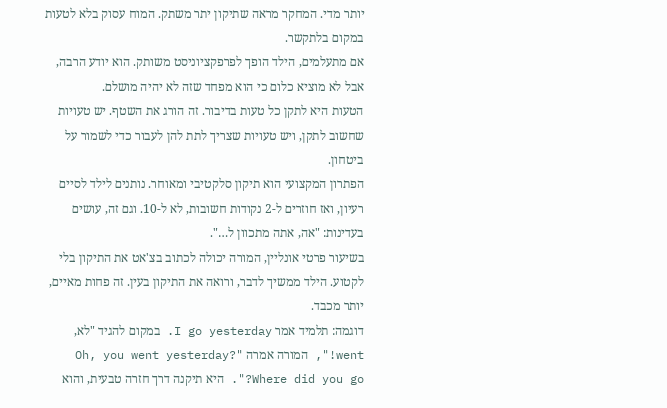יותר מדי. המחקר מראה שתיקון יתר משתק. המוח עסוק בלא לטעות במקום בלתקשר.
אם מתעלמים, הילד הופך לפרפקציוניסט משותק. הוא יודע הרבה, אבל לא מוציא כלום כי הוא מפחד שזה לא יהיה מושלם.
הטעות היא לתקן כל טעות בדיבור. זה הורג את השטף. יש טעויות שחשוב לתקן, ויש טעויות שצריך לתת להן לעבור כדי לשמור על ביטחון.
הפתרון המקצועי הוא תיקון סלקטיבי ומאוחר. נותנים לילד לסיים רעיון, ואז חוזרים ל-2 נקודות חשובות, לא ל-10. וגם זה, עושים בעדינות: "אה, אתה מתכוון ל…".
בשיעור פרטי אונליין, המורה יכולה לכתוב בצ'אט את התיקון בלי לקטוע. הילד ממשיך לדבר, ורואה את התיקון בעין. זה פחות מאיים, יותר מכבד.
דוגמה: תלמיד אמר I go yesterday. במקום להגיד "לא, went!", המורה אמרה "Oh, you went yesterday? Where did you go?". היא תיקנה דרך חזרה טבעית, והוא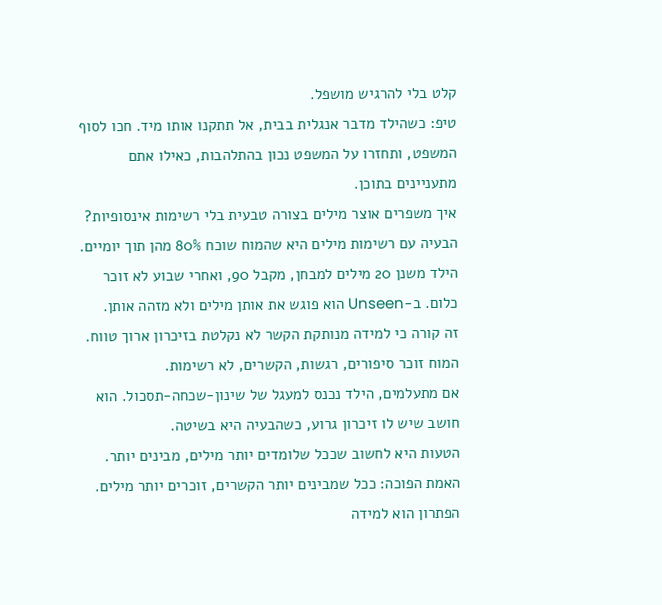קלט בלי להרגיש מושפל.
טיפ: כשהילד מדבר אנגלית בבית, אל תתקנו אותו מיד. חכו לסוף המשפט, ותחזרו על המשפט נכון בהתלהבות, כאילו אתם מתעניינים בתוכן.
איך משפרים אוצר מילים בצורה טבעית בלי רשימות אינסופיות?
הבעיה עם רשימות מילים היא שהמוח שוכח 80% מהן תוך יומיים. הילד משנן 20 מילים למבחן, מקבל 90, ואחרי שבוע לא זוכר כלום. ב-Unseen הוא פוגש את אותן מילים ולא מזהה אותן.
זה קורה כי למידה מנותקת הקשר לא נקלטת בזיכרון ארוך טווח. המוח זוכר סיפורים, רגשות, הקשרים, לא רשימות.
אם מתעלמים, הילד נכנס למעגל של שינון-שכחה-תסכול. הוא חושב שיש לו זיכרון גרוע, כשהבעיה היא בשיטה.
הטעות היא לחשוב שככל שלומדים יותר מילים, מבינים יותר. האמת הפוכה: ככל שמבינים יותר הקשרים, זוכרים יותר מילים.
הפתרון הוא למידה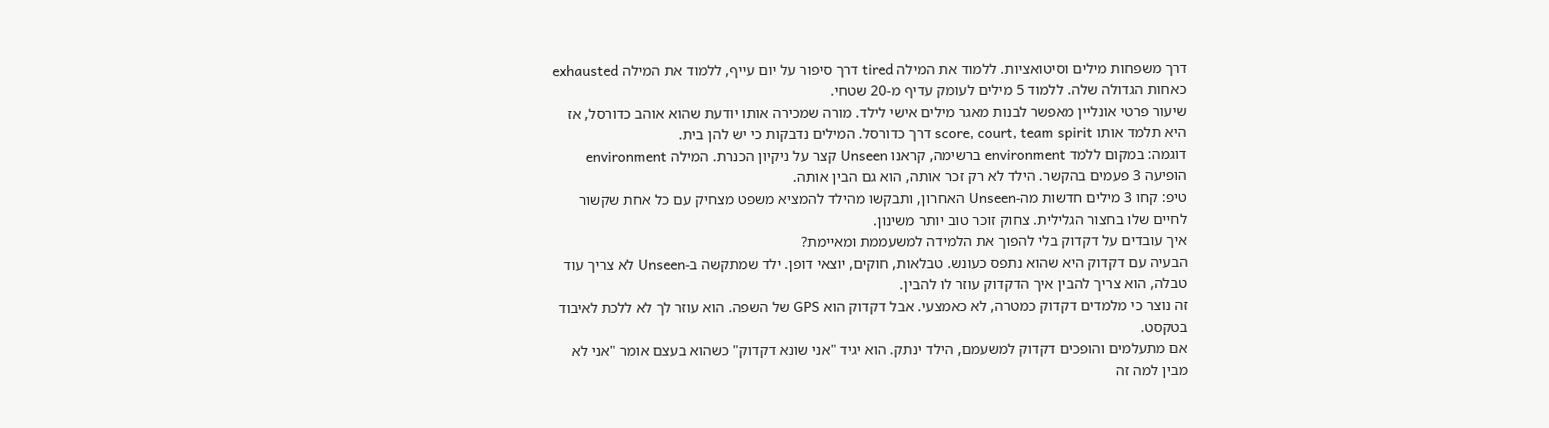דרך משפחות מילים וסיטואציות. ללמוד את המילה tired דרך סיפור על יום עייף, ללמוד את המילה exhausted כאחות הגדולה שלה. ללמוד 5 מילים לעומק עדיף מ-20 שטחי.
שיעור פרטי אונליין מאפשר לבנות מאגר מילים אישי לילד. מורה שמכירה אותו יודעת שהוא אוהב כדורסל, אז היא תלמד אותו score, court, team spirit דרך כדורסל. המילים נדבקות כי יש להן בית.
דוגמה: במקום ללמד environment ברשימה, קראנו Unseen קצר על ניקיון הכנרת. המילה environment הופיעה 3 פעמים בהקשר. הילד לא רק זכר אותה, הוא גם הבין אותה.
טיפ: קחו 3 מילים חדשות מה-Unseen האחרון, ותבקשו מהילד להמציא משפט מצחיק עם כל אחת שקשור לחיים שלו בחצור הגלילית. צחוק זוכר טוב יותר משינון.
איך עובדים על דקדוק בלי להפוך את הלמידה למשעממת ומאיימת?
הבעיה עם דקדוק היא שהוא נתפס כעונש. טבלאות, חוקים, יוצאי דופן. ילד שמתקשה ב-Unseen לא צריך עוד טבלה, הוא צריך להבין איך הדקדוק עוזר לו להבין.
זה נוצר כי מלמדים דקדוק כמטרה, לא כאמצעי. אבל דקדוק הוא GPS של השפה. הוא עוזר לך לא ללכת לאיבוד בטקסט.
אם מתעלמים והופכים דקדוק למשעמם, הילד ינתק. הוא יגיד "אני שונא דקדוק" כשהוא בעצם אומר "אני לא מבין למה זה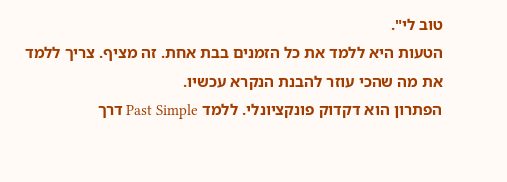טוב לי".
הטעות היא ללמד את כל הזמנים בבת אחת. זה מציף. צריך ללמד את מה שהכי עוזר להבנת הנקרא עכשיו.
הפתרון הוא דקדוק פונקציונלי. ללמד Past Simple דרך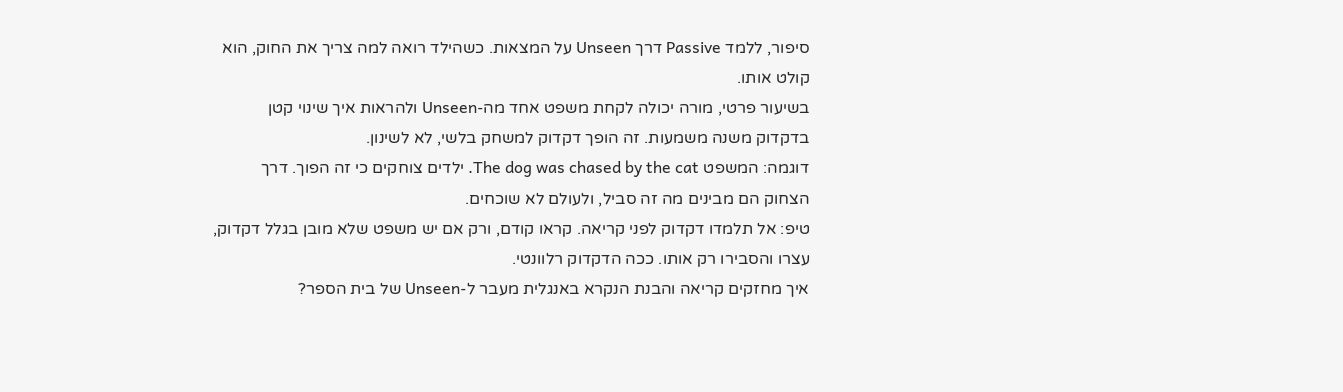סיפור, ללמד Passive דרך Unseen על המצאות. כשהילד רואה למה צריך את החוק, הוא קולט אותו.
בשיעור פרטי, מורה יכולה לקחת משפט אחד מה-Unseen ולהראות איך שינוי קטן בדקדוק משנה משמעות. זה הופך דקדוק למשחק בלשי, לא לשינון.
דוגמה: המשפט The dog was chased by the cat. ילדים צוחקים כי זה הפוך. דרך הצחוק הם מבינים מה זה סביל, ולעולם לא שוכחים.
טיפ: אל תלמדו דקדוק לפני קריאה. קראו קודם, ורק אם יש משפט שלא מובן בגלל דקדוק, עצרו והסבירו רק אותו. ככה הדקדוק רלוונטי.
איך מחזקים קריאה והבנת הנקרא באנגלית מעבר ל-Unseen של בית הספר?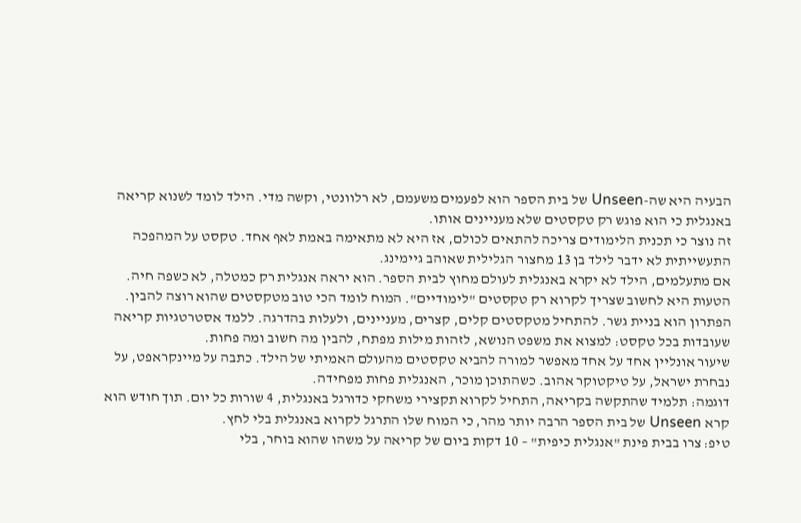הבעיה היא שה-Unseen של בית הספר הוא לפעמים משעמם, לא רלוונטי, וקשה מדי. הילד לומד לשנוא קריאה באנגלית כי הוא פוגש רק טקסטים שלא מעניינים אותו.
זה נוצר כי תכנית הלימודים צריכה להתאים לכולם, אז היא לא מתאימה באמת לאף אחד. טקסט על המהפכה התעשייתית לא ידבר לילד בן 13 מחצור הגלילית שאוהב גיימינג.
אם מתעלמים, הילד לא יקרא באנגלית לעולם מחוץ לבית הספר. הוא יראה אנגלית רק כמטלה, לא כשפה חיה.
הטעות היא לחשוב שצריך לקרוא רק טקסטים "לימודיים". המוח לומד הכי טוב מטקסטים שהוא רוצה להבין.
הפתרון הוא בניית גשר. להתחיל מטקסטים קלים, קצרים, מעניינים, ולעלות בהדרגה. ללמד אסטרטגיות קריאה שעובדות בכל טקסט: למצוא את משפט הנושא, לזהות מילות מפתח, להבין מה חשוב ומה פחות.
שיעור אונליין אחד על אחד מאפשר למורה להביא טקסטים מהעולם האמיתי של הילד. כתבה על מיינקראפט, על נבחרת ישראל, על טיקטוקר אהוב. כשהתוכן מוכר, האנגלית פחות מפחידה.
דוגמה: תלמיד שהתקשה בקריאה, התחיל לקרוא תקצירי משחקי כדורגל באנגלית, 4 שורות כל יום. תוך חודש הוא קרא Unseen של בית הספר הרבה יותר מהר, כי המוח שלו התרגל לקרוא באנגלית בלי לחץ.
טיפ: צרו בבית פינת "אנגלית כיפית" – 10 דקות ביום של קריאה על משהו שהוא בוחר, בלי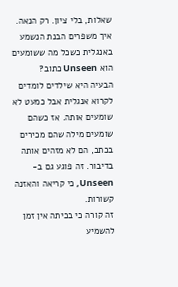שאלות, בלי ציון. רק הנאה.
איך משפרים הבנת הנשמע באנגלית כשכל מה ששומעים הוא Unseen כתוב?
הבעיה היא שילדים לומדים לקרוא אנגלית אבל כמעט לא שומעים אותה. אז כשהם שומעים מילה שהם מכירים בכתב, הם לא מזהים אותה בדיבור. זה פוגע גם ב-Unseen, כי קריאה והאזנה קשורות.
זה קורה כי בכיתה אין זמן להשמיע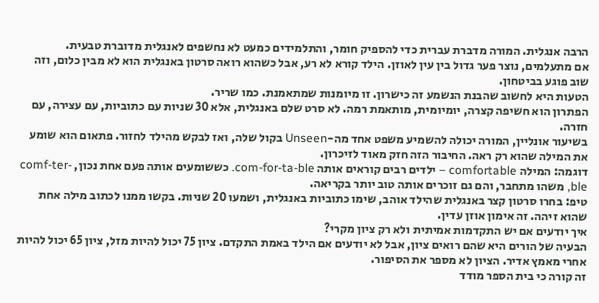הרבה אנגלית. המורה מדברת עברית כדי להספיק חומר, והתלמידים כמעט לא נחשפים לאנגלית מדוברת טבעית.
אם מתעלמים, נוצר פער גדול בין עין לאוזן. הילד קורא לא רע, אבל כשהוא רואה סרטון באנגלית הוא לא מבין כלום, וזה שוב פוגע בביטחון.
הטעות היא לחשוב שהבנת הנשמע זה כישרון. זו מיומנות שמתאמנת. כמו שריר.
הפתרון הוא חשיפה קצרה, יומיומית, מותאמת רמה. לא סרט שלם באנגלית, אלא 30 שניות עם כתוביות, עם עצירה, עם חזרה.
בשיעור אונליין, המורה יכולה להשמיע משפט אחד מה-Unseen בקול שלה, ואז לבקש מהילד לחזור. פתאום הוא שומע את המילה שהוא רק ראה. החיבור הזה חזק מאוד לזיכרון.
דוגמה: המילה comfortable – ילדים רבים קוראים אותה com-for-ta-ble. כששומעים אותה פעם אחת נכון, comf-ter-ble, משהו מתחבר, והם גם זוכרים אותה טוב יותר בקריאה.
טיפ: בחרו סרטון קצר באנגלית שהילד אוהב, שימו כתוביות באנגלית, ושמעו 20 שניות. בקשו ממנו לכתוב מילה אחת שהוא זיהה. זה אימון אוזן עדין.
איך יודעים אם יש התקדמות אמיתית ולא רק ציון מקרי?
הבעיה של הורים היא שהם רואים ציון, אבל לא יודעים אם הילד באמת התקדם. ציון 75 יכול להיות מזל, ציון 65 יכול להיות אחרי מאמץ אדיר. הציון לא מספר את הסיפור.
זה קורה כי בית הספר מודד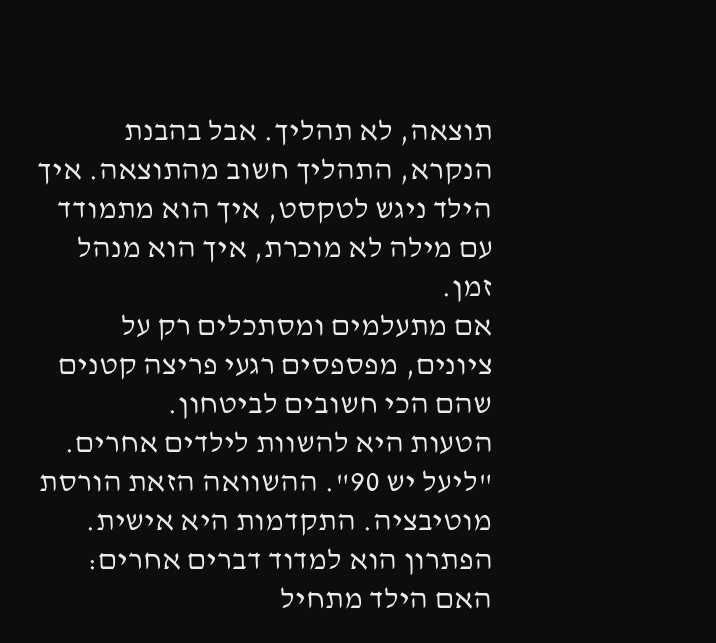תוצאה, לא תהליך. אבל בהבנת הנקרא, התהליך חשוב מהתוצאה. איך הילד ניגש לטקסט, איך הוא מתמודד עם מילה לא מוכרת, איך הוא מנהל זמן.
אם מתעלמים ומסתכלים רק על ציונים, מפספסים רגעי פריצה קטנים שהם הכי חשובים לביטחון.
הטעות היא להשוות לילדים אחרים. "ליעל יש 90". ההשוואה הזאת הורסת מוטיבציה. התקדמות היא אישית.
הפתרון הוא למדוד דברים אחרים: האם הילד מתחיל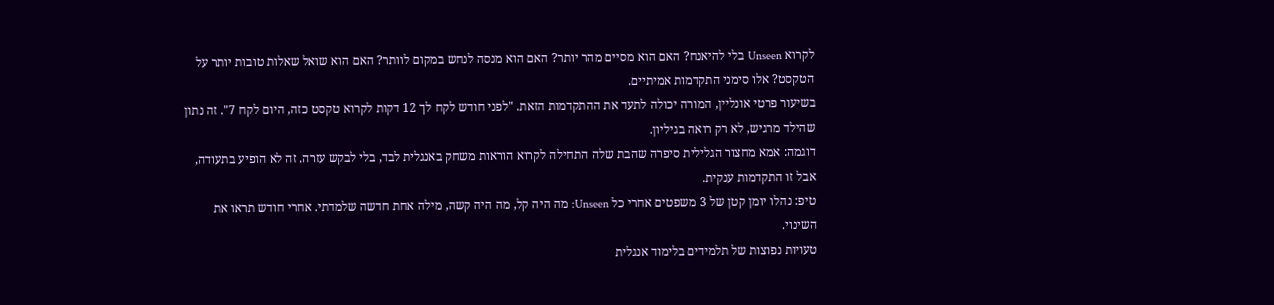לקרוא Unseen בלי להיאנח? האם הוא מסיים מהר יותר? האם הוא מנסה לנחש במקום לוותר? האם הוא שואל שאלות טובות יותר על הטקסט? אלו סימני התקדמות אמיתיים.
בשיעור פרטי אונליין, המורה יכולה לתעד את ההתקדמות הזאת. "לפני חודש לקח לך 12 דקות לקרוא טקסט כזה, היום לקח 7". זה נתון שהילד מרגיש, לא רק רואה בגיליון.
דוגמה: אמא מחצור הגלילית סיפרה שהבת שלה התחילה לקרוא הוראות משחק באנגלית לבד, בלי לבקש עזרה. זה לא הופיע בתעודה, אבל זו התקדמות ענקית.
טיפ: נהלו יומן קטן של 3 משפטים אחרי כל Unseen: מה היה קל, מה היה קשה, מילה אחת חדשה שלמדתי. אחרי חודש תראו את השינוי.
טעויות נפוצות של תלמידים בלימוד אנגלית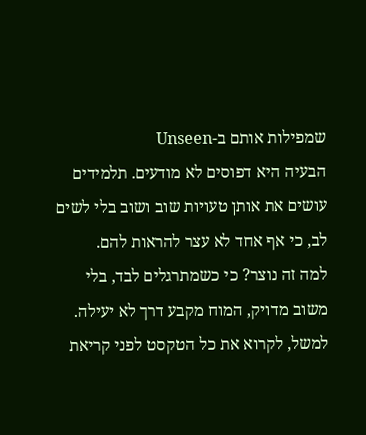שמפילות אותם ב-Unseen
הבעיה היא דפוסים לא מודעים. תלמידים עושים את אותן טעויות שוב ושוב בלי לשים לב, כי אף אחד לא עצר להראות להם.
למה זה נוצר? כי כשמתרגלים לבד, בלי משוב מדויק, המוח מקבע דרך לא יעילה. למשל, לקרוא את כל הטקסט לפני קריאת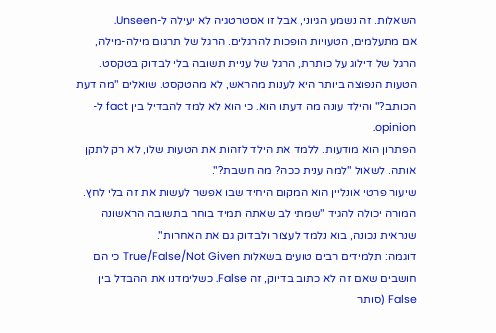השאלות. זה נשמע הגיוני, אבל זו אסטרטגיה לא יעילה ל-Unseen.
אם מתעלמים, הטעויות הופכות להרגלים. הרגל של תרגום מילה-מילה, הרגל של דילוג על כותרת, הרגל של עניית תשובה בלי לבדוק בטקסט.
הטעות הנפוצה ביותר היא לענות מהראש, לא מהטקסט. שואלים "מה דעת הכותב?" והילד עונה מה דעתו הוא. כי הוא לא למד להבדיל בין fact ל-opinion.
הפתרון הוא מודעות. ללמד את הילד לזהות את הטעות שלו, לא רק לתקן אותה. לשאול "למה ענית ככה? מה חשבת?".
שיעור פרטי אונליין הוא המקום היחיד שבו אפשר לעשות את זה בלי לחץ. המורה יכולה להגיד "שמתי לב שאתה תמיד בוחר בתשובה הראשונה שנראית נכונה, בוא נלמד לעצור ולבדוק גם את האחרות".
דוגמה: תלמידים רבים טועים בשאלות True/False/Not Given כי הם חושבים שאם זה לא כתוב בדיוק, זה False. כשלימדנו את ההבדל בין False (סותר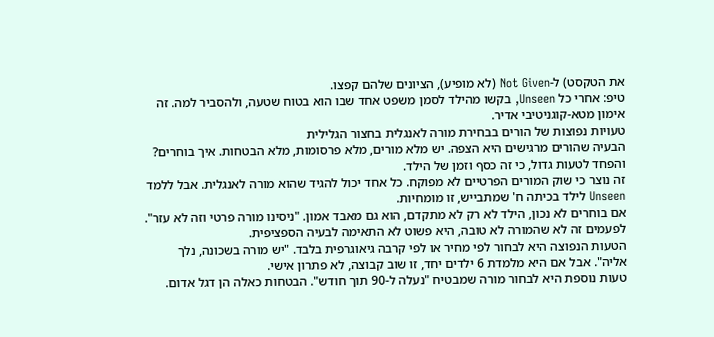את הטקסט) ל-Not Given (לא מופיע), הציונים שלהם קפצו.
טיפ: אחרי כל Unseen, בקשו מהילד לסמן משפט אחד שבו הוא בטוח שטעה, ולהסביר למה. זה אימון מטא-קוגניטיבי אדיר.
טעויות נפוצות של הורים בבחירת מורה לאנגלית בחצור הגלילית
הבעיה שהורים מרגישים היא הצפה. יש מלא מורים, מלא פרסומות, מלא הבטחות. איך בוחרים? והפחד לטעות גדול, כי זה כסף וזמן של הילד.
זה נוצר כי שוק המורים הפרטיים לא מפוקח. כל אחד יכול להגיד שהוא מורה לאנגלית. אבל ללמד Unseen לילד בכיתה ח' שמתבייש, זו מומחיות.
אם בוחרים לא נכון, הילד לא רק לא מתקדם, הוא גם מאבד אמון. "ניסינו מורה פרטי וזה לא עזר". לפעמים זה לא שהמורה לא טובה, היא פשוט לא התאימה לבעיה הספציפית.
הטעות הנפוצה היא לבחור לפי מחיר או לפי קרבה גיאוגרפית בלבד. "יש מורה בשכונה, נלך אליה". אבל אם היא מלמדת 6 ילדים יחד, זו שוב קבוצה, לא פתרון אישי.
טעות נוספת היא לבחור מורה שמבטיח "נעלה ל-90 תוך חודש". הבטחות כאלה הן דגל אדום.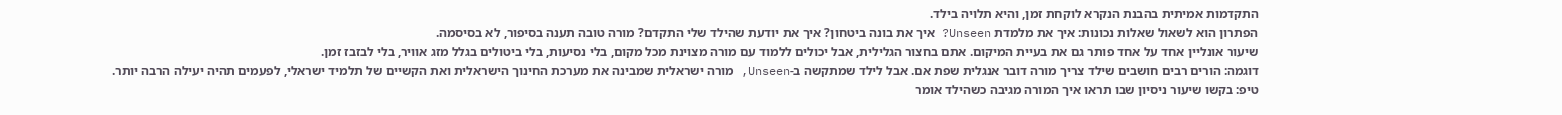התקדמות אמיתית בהבנת הנקרא לוקחת זמן, והיא תלויה בילד.
הפתרון הוא לשאול שאלות נכונות: איך את מלמדת Unseen? איך את בונה ביטחון? איך את יודעת שהילד שלי התקדם? מורה טובה תענה בסיפור, לא בסיסמה.
שיעור אונליין אחד על אחד פותר גם את בעיית המיקום. אתם בחצור הגלילית, אבל יכולים ללמוד עם מורה מצוינת מכל מקום, בלי נסיעות, בלי ביטולים בגלל מזג אוויר, בלי לבזבז זמן.
דוגמה: הורים רבים חושבים שילד צריך מורה דובר אנגלית שפת אם. אבל לילד שמתקשה ב-Unseen, מורה ישראלית שמבינה את מערכת החינוך הישראלית ואת הקשיים של תלמיד ישראלי, לפעמים תהיה יעילה הרבה יותר.
טיפ: בקשו שיעור ניסיון שבו תראו איך המורה מגיבה כשהילד אומר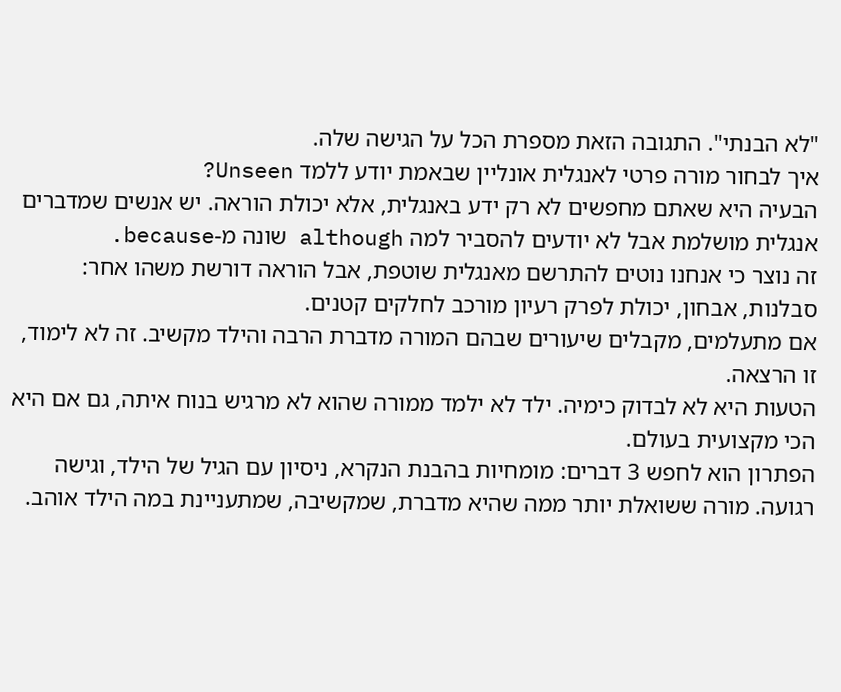"לא הבנתי". התגובה הזאת מספרת הכל על הגישה שלה.
איך לבחור מורה פרטי לאנגלית אונליין שבאמת יודע ללמד Unseen?
הבעיה היא שאתם מחפשים לא רק ידע באנגלית, אלא יכולת הוראה. יש אנשים שמדברים אנגלית מושלמת אבל לא יודעים להסביר למה although שונה מ-because.
זה נוצר כי אנחנו נוטים להתרשם מאנגלית שוטפת, אבל הוראה דורשת משהו אחר: סבלנות, אבחון, יכולת לפרק רעיון מורכב לחלקים קטנים.
אם מתעלמים, מקבלים שיעורים שבהם המורה מדברת הרבה והילד מקשיב. זה לא לימוד, זו הרצאה.
הטעות היא לא לבדוק כימיה. ילד לא ילמד ממורה שהוא לא מרגיש בנוח איתה, גם אם היא הכי מקצועית בעולם.
הפתרון הוא לחפש 3 דברים: מומחיות בהבנת הנקרא, ניסיון עם הגיל של הילד, וגישה רגועה. מורה ששואלת יותר ממה שהיא מדברת, שמקשיבה, שמתעניינת במה הילד אוהב.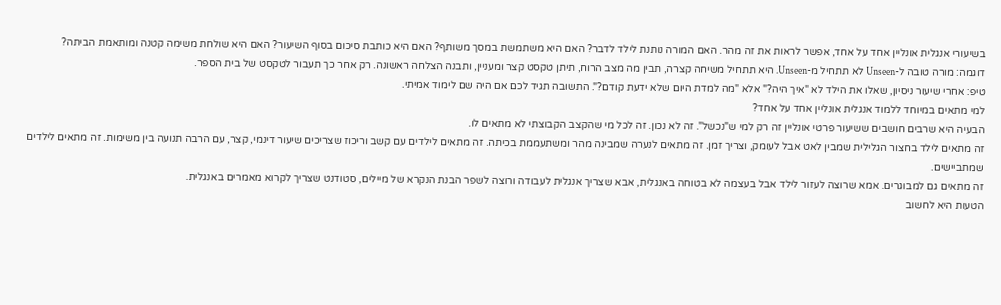בשיעורי אנגלית אונליין אחד על אחד, אפשר לראות את זה מהר. האם המורה נותנת לילד לדבר? האם היא משתמשת במסך משותף? האם היא כותבת סיכום בסוף השיעור? האם היא שולחת משימה קטנה ומותאמת הביתה?
דוגמה: מורה טובה ל-Unseen לא תתחיל מ-Unseen. היא תתחיל משיחה קצרה, תבין מה מצב הרוח, תיתן טקסט קצר ומעניין, ותבנה הצלחה ראשונה. רק אחר כך תעבור לטקסט של בית הספר.
טיפ: אחרי שיעור ניסיון, שאלו את הילד לא "איך היה?" אלא "מה למדת היום שלא ידעת קודם?". התשובה תגיד לכם אם היה שם לימוד אמיתי.
למי מתאים במיוחד ללמוד אנגלית אונליין אחד על אחד?
הבעיה היא שרבים חושבים ששיעור פרטי אונליין זה רק למי ש"נכשל". זה לא נכון. זה לכל מי שהקצב הקבוצתי לא מתאים לו.
זה מתאים לילד בחצור הגלילית שמבין לאט אבל לעומק, וצריך זמן. זה מתאים לנערה שמבינה מהר ומשתעממת בכיתה. זה מתאים לילדים עם קשב וריכוז שצריכים שיעור דינמי, קצר, עם הרבה תנועה בין משימות. זה מתאים לילדים שמתביישים.
זה מתאים גם למבוגרים. אמא שרוצה לעזור לילד אבל בעצמה לא בטוחה באנגלית, אבא שצריך אנגלית לעבודה ורוצה לשפר הבנת הנקרא של מיילים, סטודנט שצריך לקרוא מאמרים באנגלית.
הטעות היא לחשוב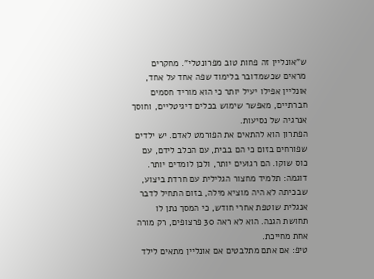ש"אונליין זה פחות טוב מפרונטלי". מחקרים מראים שכשמדובר בלימוד שפה אחד על אחד, אונליין אפילו יעיל יותר כי הוא מוריד חסמים חברתיים, מאפשר שימוש בכלים דיגיטליים, וחוסך אנרגיה של נסיעות.
הפתרון הוא להתאים את הפורמט לאדם. יש ילדים שפורחים בזום כי הם בבית, עם הכלב לידם, עם כוס שוקו. הם רגועים יותר, ולכן לומדים יותר.
דוגמה: תלמיד מחצור הגלילית עם חרדת ביצוע, שבכיתה לא היה מוציא מילה, בזום התחיל לדבר אנגלית שוטפת אחרי חודש, כי המסך נתן לו תחושת הגנה. הוא לא ראה 30 פרצופים, רק מורה אחת מחייכת.
טיפ: אם אתם מתלבטים אם אונליין מתאים לילד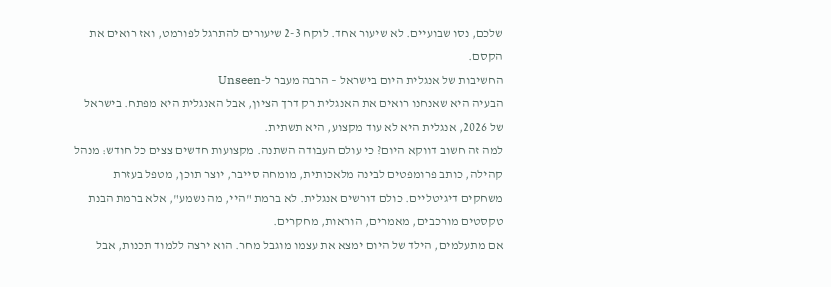שלכם, נסו שבועיים. לא שיעור אחד. לוקח 2-3 שיעורים להתרגל לפורמט, ואז רואים את הקסם.
החשיבות של אנגלית היום בישראל – הרבה מעבר ל-Unseen
הבעיה היא שאנחנו רואים את האנגלית רק דרך הציון, אבל האנגלית היא מפתח. בישראל של 2026, אנגלית היא לא עוד מקצוע, היא תשתית.
למה זה חשוב דווקא היום? כי עולם העבודה השתנה. מקצועות חדשים צצים כל חודש: מנהל קהילה, כותב פרומפטים לבינה מלאכותית, מומחה סייבר, יוצר תוכן, מטפל בעזרת משחקים דיגיטליים. כולם דורשים אנגלית. לא ברמת "היי, מה נשמע", אלא ברמת הבנת טקסטים מורכבים, מאמרים, הוראות, מחקרים.
אם מתעלמים, הילד של היום ימצא את עצמו מוגבל מחר. הוא ירצה ללמוד תכנות, אבל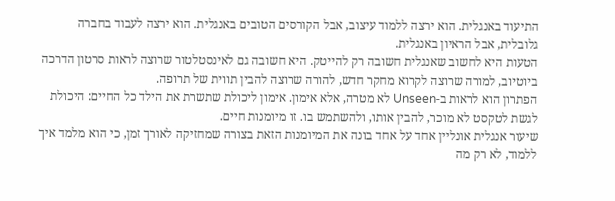התיעוד באנגלית. הוא ירצה ללמוד עיצוב, אבל הקורסים הטובים באנגלית. הוא ירצה לעבוד בחברה גלובלית, אבל הראיון באנגלית.
הטעות היא לחשוב שאנגלית חשובה רק להייטק. היא חשובה גם לאינסטלטור שרוצה לראות סרטון הדרכה ביוטיוב, למורה שרוצה לקרוא מחקר חדש, להורה שרוצה להבין תווית של תרופה.
הפתרון הוא לראות ב-Unseen לא מטרה, אלא אימון. אימון ליכולת שתשרת את הילד כל החיים: היכולת לגשת לטקסט לא מוכר, להבין אותו, ולהשתמש בו. זו מיומנות חיים.
שיעור אנגלית אונליין אחד על אחד בונה את המיומנות הזאת בצורה שמחזיקה לאורך זמן, כי הוא מלמד איך ללמוד, לא רק מה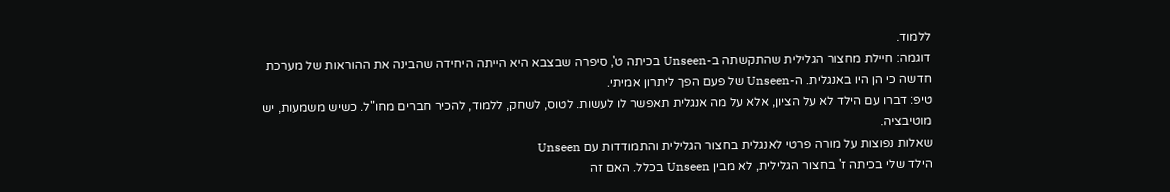ללמוד.
דוגמה: חיילת מחצור הגלילית שהתקשתה ב-Unseen בכיתה ט', סיפרה שבצבא היא הייתה היחידה שהבינה את ההוראות של מערכת חדשה כי הן היו באנגלית. ה-Unseen של פעם הפך ליתרון אמיתי.
טיפ: דברו עם הילד לא על הציון, אלא על מה אנגלית תאפשר לו לעשות. לטוס, לשחק, ללמוד, להכיר חברים מחו"ל. כשיש משמעות, יש מוטיבציה.
שאלות נפוצות על מורה פרטי לאנגלית בחצור הגלילית והתמודדות עם Unseen
הילד שלי בכיתה ז' בחצור הגלילית, לא מבין Unseen בכלל. האם זה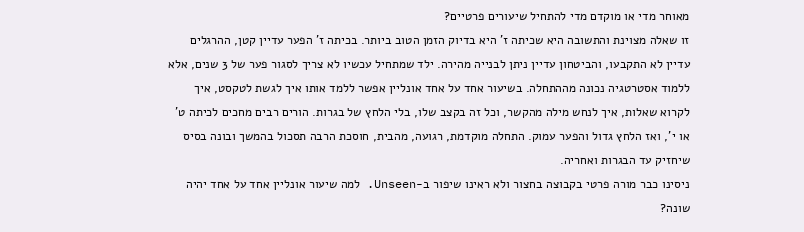מאוחר מדי או מוקדם מדי להתחיל שיעורים פרטיים?
זו שאלה מצוינת והתשובה היא שכיתה ז' היא בדיוק הזמן הטוב ביותר. בכיתה ז' הפער עדיין קטן, ההרגלים עדיין לא התקבעו, והביטחון עדיין ניתן לבנייה מהירה. ילד שמתחיל עכשיו לא צריך לסגור פער של 3 שנים, אלא ללמוד אסטרטגיה נכונה מההתחלה. בשיעור אחד על אחד אונליין אפשר ללמד אותו איך לגשת לטקסט, איך לקרוא שאלות, איך לנחש מילה מהקשר, וכל זה בקצב שלו, בלי הלחץ של בגרות. הורים רבים מחכים לכיתה ט' או י', ואז הלחץ גדול והפער עמוק. התחלה מוקדמת, רגועה, מהבית, חוסכת הרבה תסכול בהמשך ובונה בסיס שיחזיק עד הבגרות ואחריה.
ניסינו כבר מורה פרטי בקבוצה בחצור ולא ראינו שיפור ב-Unseen. למה שיעור אונליין אחד על אחד יהיה שונה?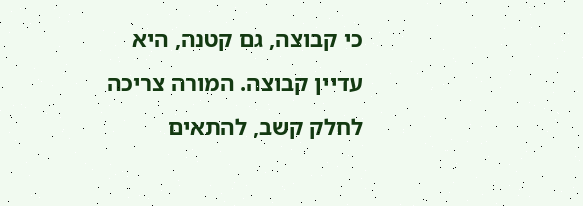כי קבוצה, גם קטנה, היא עדיין קבוצה. המורה צריכה לחלק קשב, להתאים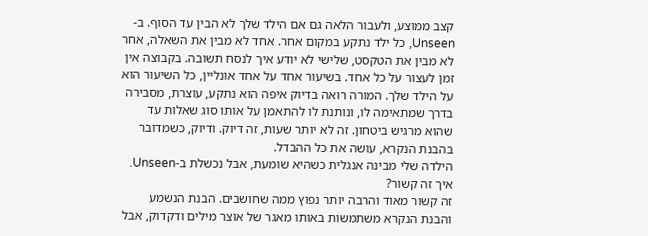קצב ממוצע, ולעבור הלאה גם אם הילד שלך לא הבין עד הסוף. ב-Unseen, כל ילד נתקע במקום אחר. אחד לא מבין את השאלה, אחר לא מבין את הטקסט, שלישי לא יודע איך לנסח תשובה. בקבוצה אין זמן לעצור על כל אחד. בשיעור אחד על אחד אונליין, כל השיעור הוא על הילד שלך. המורה רואה בדיוק איפה הוא נתקע, עוצרת, מסבירה בדרך שמתאימה לו, ונותנת לו להתאמן על אותו סוג שאלות עד שהוא מרגיש ביטחון. זה לא יותר שעות, זה דיוק. ודיוק, כשמדובר בהבנת הנקרא, עושה את כל ההבדל.
הילדה שלי מבינה אנגלית כשהיא שומעת, אבל נכשלת ב-Unseen. איך זה קשור?
זה קשור מאוד והרבה יותר נפוץ ממה שחושבים. הבנת הנשמע והבנת הנקרא משתמשות באותו מאגר של אוצר מילים ודקדוק, אבל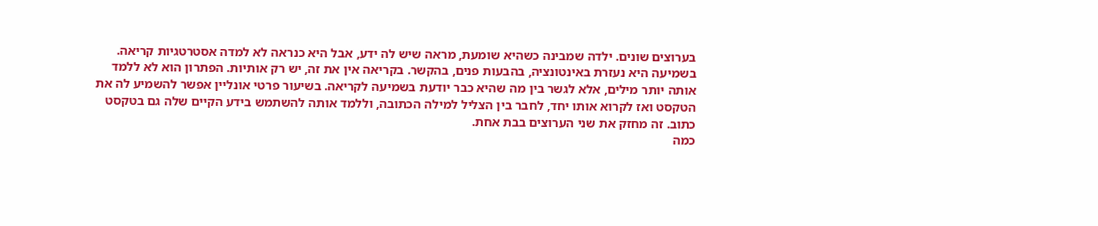בערוצים שונים. ילדה שמבינה כשהיא שומעת, מראה שיש לה ידע, אבל היא כנראה לא למדה אסטרטגיות קריאה. בשמיעה היא נעזרת באינטונציה, בהבעות פנים, בהקשר. בקריאה אין את זה, יש רק אותיות. הפתרון הוא לא ללמד אותה יותר מילים, אלא לגשר בין מה שהיא כבר יודעת בשמיעה לקריאה. בשיעור פרטי אונליין אפשר להשמיע לה את הטקסט ואז לקרוא אותו יחד, לחבר בין הצליל למילה הכתובה, וללמד אותה להשתמש בידע הקיים שלה גם בטקסט כתוב. זה מחזק את שני הערוצים בבת אחת.
כמה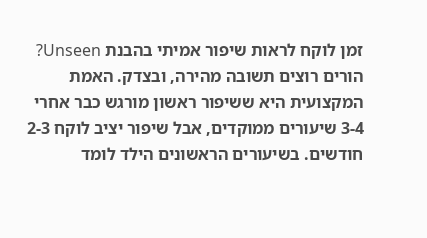זמן לוקח לראות שיפור אמיתי בהבנת Unseen?
הורים רוצים תשובה מהירה, ובצדק. האמת המקצועית היא ששיפור ראשון מורגש כבר אחרי 3-4 שיעורים ממוקדים, אבל שיפור יציב לוקח 2-3 חודשים. בשיעורים הראשונים הילד לומד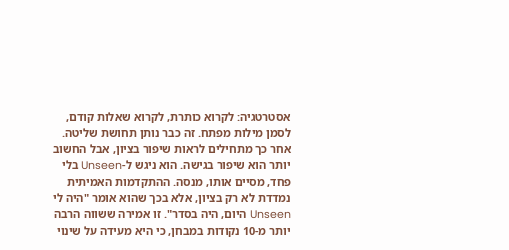אסטרטגיה: לקרוא כותרת, לקרוא שאלות קודם, לסמן מילות מפתח. זה כבר נותן תחושת שליטה. אחר כך מתחילים לראות שיפור בציון, אבל החשוב יותר הוא שיפור בגישה. הוא ניגש ל-Unseen בלי פחד, מסיים אותו, מנסה. ההתקדמות האמיתית נמדדת לא רק בציון, אלא בכך שהוא אומר "היה לי Unseen היום, היה בסדר". זו אמירה ששווה הרבה יותר מ-10 נקודות במבחן, כי היא מעידה על שינוי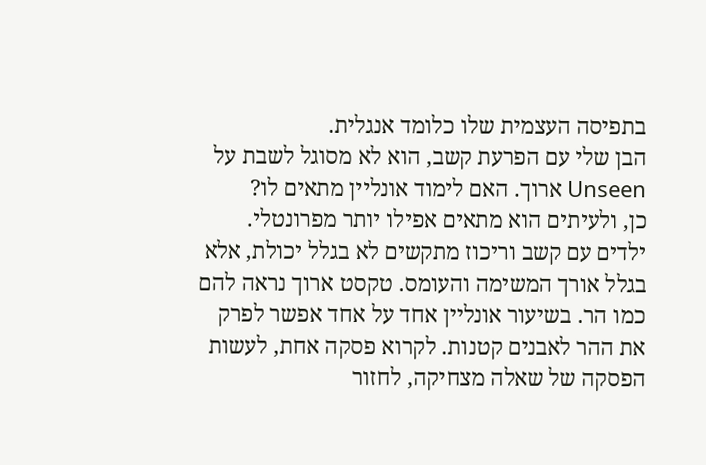בתפיסה העצמית שלו כלומד אנגלית.
הבן שלי עם הפרעת קשב, הוא לא מסוגל לשבת על Unseen ארוך. האם לימוד אונליין מתאים לו?
כן, ולעיתים הוא מתאים אפילו יותר מפרונטלי. ילדים עם קשב וריכוז מתקשים לא בגלל יכולת, אלא בגלל אורך המשימה והעומס. טקסט ארוך נראה להם כמו הר. בשיעור אונליין אחד על אחד אפשר לפרק את ההר לאבנים קטנות. לקרוא פסקה אחת, לעשות הפסקה של שאלה מצחיקה, לחזור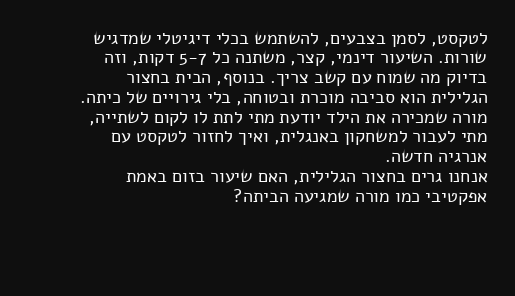לטקסט, לסמן בצבעים, להשתמש בכלי דיגיטלי שמדגיש שורות. השיעור דינמי, קצר, משתנה כל 5-7 דקות, וזה בדיוק מה שמוח עם קשב צריך. בנוסף, הבית בחצור הגלילית הוא סביבה מוכרת ובטוחה, בלי גירויים של כיתה. מורה שמכירה את הילד יודעת מתי לתת לו לקום לשתייה, מתי לעבור למשחקון באנגלית, ואיך לחזור לטקסט עם אנרגיה חדשה.
אנחנו גרים בחצור הגלילית, האם שיעור בזום באמת אפקטיבי כמו מורה שמגיעה הביתה?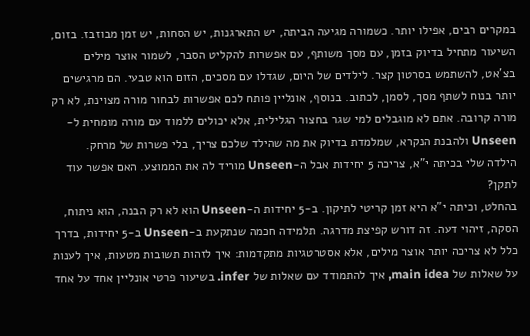במקרים רבים, אפילו יותר. כשמורה מגיעה הביתה, יש התארגנות, יש הסחות, יש זמן מבוזבז. בזום, השיעור מתחיל בדיוק בזמן, עם מסך משותף, עם אפשרות להקליט הסבר, לשמור אוצר מילים בצ'אט, להשתמש בסרטון קצר. לילדים של היום, שגדלו עם מסכים, הזום הוא טבעי. הם מרגישים יותר בנוח לשתף מסך, לסמן, לכתוב. בנוסף, אונליין פותח לכם אפשרות לבחור מורה מצוינת, לא רק מורה קרובה. אתם לא מוגבלים למי שגר בחצור הגלילית, אלא יכולים ללמוד עם מורה מומחית ל-Unseen ולהבנת הנקרא, שמלמדת בדיוק את מה שהילד שלכם צריך, בלי פשרות של מרחק.
הילדה שלי בכיתה י"א, צריכה 5 יחידות אבל ה-Unseen מוריד לה את הממוצע. האם אפשר עוד לתקן?
בהחלט, וכיתה י"א היא זמן קריטי לתיקון. ב-5 יחידות ה-Unseen הוא לא רק הבנה, הוא ניתוח, הסקה, זיהוי דעה. זה דורש קפיצת מדרגה. תלמידה חכמה שנתקעת ב-Unseen ב-5 יחידות, בדרך כלל לא צריכה יותר אוצר מילים, אלא אסטרטגיות מתקדמות: איך לזהות תשובות מטעות, איך לענות על שאלות של main idea, איך להתמודד עם שאלות של infer. בשיעור פרטי אונליין אחד על אחד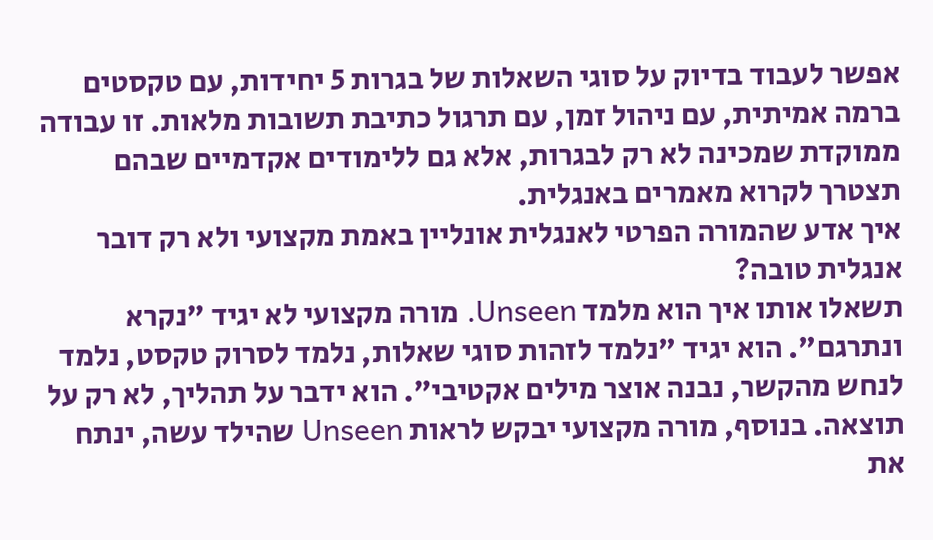אפשר לעבוד בדיוק על סוגי השאלות של בגרות 5 יחידות, עם טקסטים ברמה אמיתית, עם ניהול זמן, עם תרגול כתיבת תשובות מלאות. זו עבודה ממוקדת שמכינה לא רק לבגרות, אלא גם ללימודים אקדמיים שבהם תצטרך לקרוא מאמרים באנגלית.
איך אדע שהמורה הפרטי לאנגלית אונליין באמת מקצועי ולא רק דובר אנגלית טובה?
תשאלו אותו איך הוא מלמד Unseen. מורה מקצועי לא יגיד "נקרא ונתרגם". הוא יגיד "נלמד לזהות סוגי שאלות, נלמד לסרוק טקסט, נלמד לנחש מהקשר, נבנה אוצר מילים אקטיבי". הוא ידבר על תהליך, לא רק על תוצאה. בנוסף, מורה מקצועי יבקש לראות Unseen שהילד עשה, ינתח את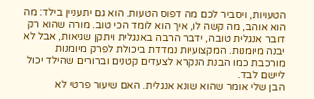הטעויות, ויסביר לכם מה דפוס הטעות. הוא גם יתעניין בילד: מה הוא אוהב, מה קשה לו, איך הוא לומד הכי טוב. מורה שהוא רק דובר אנגלית טובה, ידבר הרבה באנגלית ויתקן שגיאות, אבל לא יבנה מיומנות. המקצועיות נמדדת ביכולת לפרק מיומנות מורכבת כמו הבנת הנקרא לצעדים קטנים וברורים שהילד יכול ליישם לבד.
הבן שלי אומר שהוא שונא אנגלית. האם שיעור פרטי לא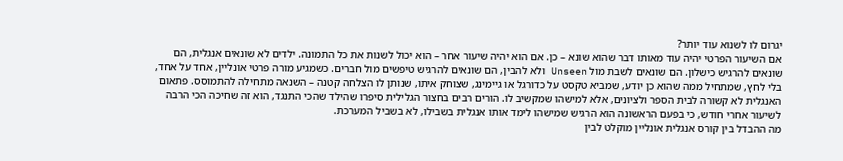יגרום לו לשנוא עוד יותר?
אם השיעור הפרטי יהיה עוד מאותו דבר שהוא שונא – כן. אם הוא יהיה שיעור אחר – הוא יכול לשנות את כל התמונה. ילדים לא שונאים אנגלית, הם שונאים להרגיש כישלון. הם שונאים לשבת מול Unseen ולא להבין, הם שונאים להרגיש טיפשים מול חברים. כשמגיע מורה פרטי אונליין, אחד על אחד, בלי לחץ, שמתחיל ממה שהוא כן יודע, שמביא טקסט על כדורגל או גיימינג, שצוחק איתו, שנותן לו הצלחה קטנה – השנאה מתחילה להתמוסס. פתאום האנגלית לא קשורה לבית הספר ולציונים, אלא למישהו שמקשיב לו. הורים רבים בחצור הגלילית סיפרו שהילד שהכי התנגד, הוא זה שחיכה הכי הרבה לשיעור אחרי חודש, כי בפעם הראשונה הוא הרגיש שמישהו לימד אותו אנגלית בשבילו, לא בשביל המערכת.
מה ההבדל בין קורס אנגלית אונליין מוקלט לבין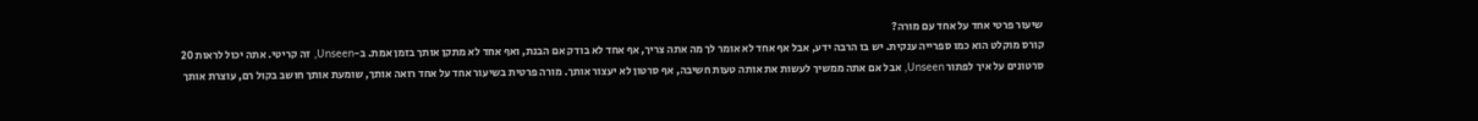שיעור פרטי אחד על אחד עם מורה?
קורס מוקלט הוא כמו ספרייה ענקית. יש בו הרבה ידע, אבל אף אחד לא אומר לך מה אתה צריך, אף אחד לא בודק אם הבנת, ואף אחד לא מתקן אותך בזמן אמת. ב-Unseen, זה קריטי. אתה יכול לראות 20 סרטונים על איך לפתור Unseen, אבל אם אתה ממשיך לעשות את אותה טעות חשיבה, אף סרטון לא יעצור אותך. מורה פרטית בשיעור אחד על אחד רואה אותך, שומעת אותך חושב בקול רם, עוצרת אותך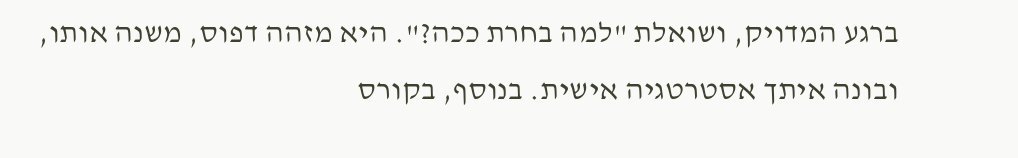ברגע המדויק, ושואלת "למה בחרת ככה?". היא מזהה דפוס, משנה אותו, ובונה איתך אסטרטגיה אישית. בנוסף, בקורס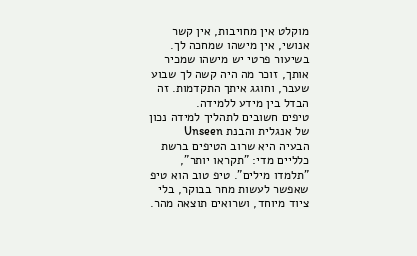מוקלט אין מחויבות, אין קשר אנושי, אין מישהו שמחכה לך. בשיעור פרטי יש מישהו שמכיר אותך, זוכר מה היה קשה לך שבוע שעבר, וחוגג איתך התקדמות. זה הבדל בין מידע ללמידה.
טיפים חשובים לתהליך למידה נכון של אנגלית והבנת Unseen
הבעיה היא שרוב הטיפים ברשת כלליים מדי: "תקראו יותר", "תלמדו מילים". טיפ טוב הוא טיפ שאפשר לעשות מחר בבוקר, בלי ציוד מיוחד, ושרואים תוצאה מהר.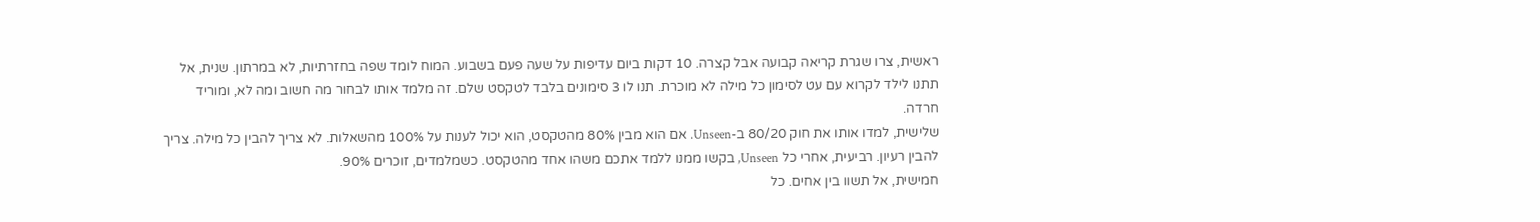ראשית, צרו שגרת קריאה קבועה אבל קצרה. 10 דקות ביום עדיפות על שעה פעם בשבוע. המוח לומד שפה בחזרתיות, לא במרתון. שנית, אל תתנו לילד לקרוא עם עט לסימון כל מילה לא מוכרת. תנו לו 3 סימונים בלבד לטקסט שלם. זה מלמד אותו לבחור מה חשוב ומה לא, ומוריד חרדה.
שלישית, למדו אותו את חוק 80/20 ב-Unseen. אם הוא מבין 80% מהטקסט, הוא יכול לענות על 100% מהשאלות. לא צריך להבין כל מילה. צריך להבין רעיון. רביעית, אחרי כל Unseen, בקשו ממנו ללמד אתכם משהו אחד מהטקסט. כשמלמדים, זוכרים 90%.
חמישית, אל תשוו בין אחים. כל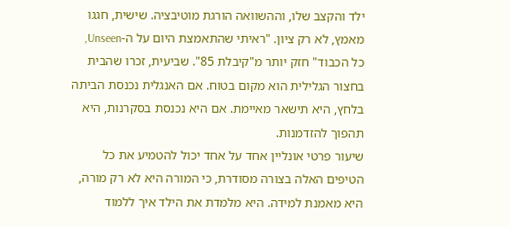ילד והקצב שלו, וההשוואה הורגת מוטיבציה. שישית, חגגו מאמץ, לא רק ציון. "ראיתי שהתאמצת היום על ה-Unseen, כל הכבוד" חזק יותר מ"קיבלת 85". שביעית, זכרו שהבית בחצור הגלילית הוא מקום בטוח. אם האנגלית נכנסת הביתה בלחץ, היא תישאר מאיימת. אם היא נכנסת בסקרנות, היא תהפוך להזדמנות.
שיעור פרטי אונליין אחד על אחד יכול להטמיע את כל הטיפים האלה בצורה מסודרת, כי המורה היא לא רק מורה, היא מאמנת למידה. היא מלמדת את הילד איך ללמוד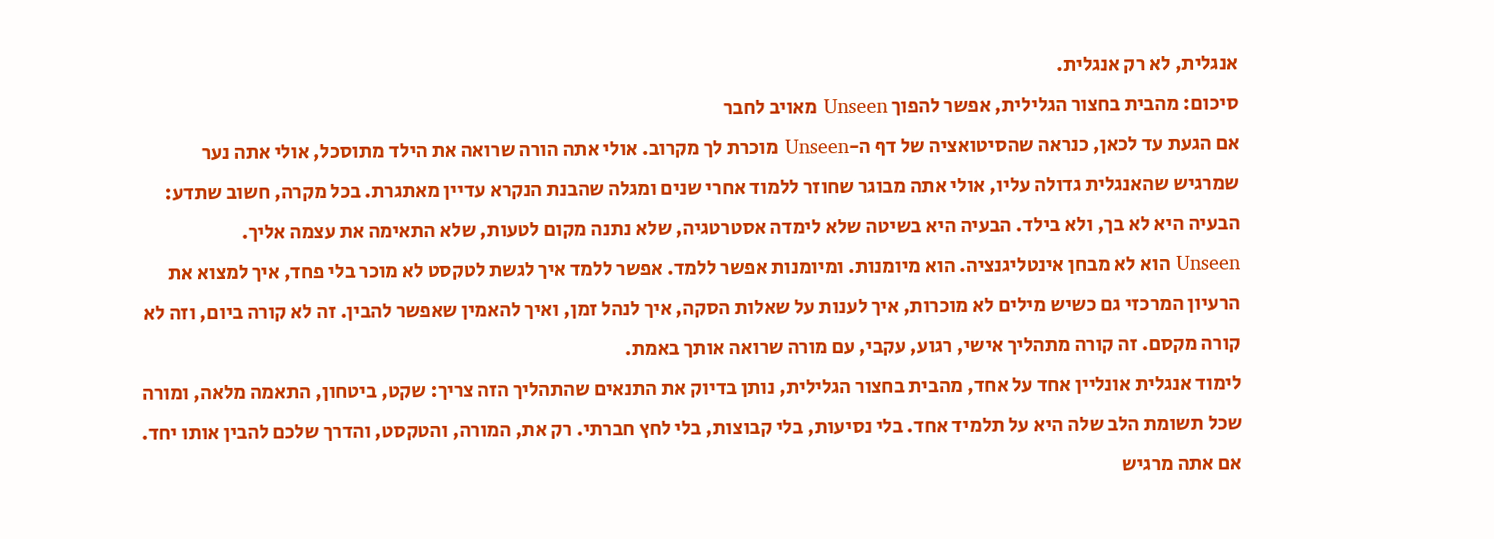אנגלית, לא רק אנגלית.
סיכום: מהבית בחצור הגלילית, אפשר להפוך Unseen מאויב לחבר
אם הגעת עד לכאן, כנראה שהסיטואציה של דף ה-Unseen מוכרת לך מקרוב. אולי אתה הורה שרואה את הילד מתוסכל, אולי אתה נער שמרגיש שהאנגלית גדולה עליו, אולי אתה מבוגר שחוזר ללמוד אחרי שנים ומגלה שהבנת הנקרא עדיין מאתגרת. בכל מקרה, חשוב שתדע: הבעיה היא לא בך, ולא בילד. הבעיה היא בשיטה שלא לימדה אסטרטגיה, שלא נתנה מקום לטעות, שלא התאימה את עצמה אליך.
Unseen הוא לא מבחן אינטליגנציה. הוא מיומנות. ומיומנות אפשר ללמד. אפשר ללמד איך לגשת לטקסט לא מוכר בלי פחד, איך למצוא את הרעיון המרכזי גם כשיש מילים לא מוכרות, איך לענות על שאלות הסקה, איך לנהל זמן, ואיך להאמין שאפשר להבין. זה לא קורה ביום, וזה לא קורה מקסם. זה קורה מתהליך אישי, רגוע, עקבי, עם מורה שרואה אותך באמת.
לימוד אנגלית אונליין אחד על אחד, מהבית בחצור הגלילית, נותן בדיוק את התנאים שהתהליך הזה צריך: שקט, ביטחון, התאמה מלאה, ומורה שכל תשומת הלב שלה היא על תלמיד אחד. בלי נסיעות, בלי קבוצות, בלי לחץ חברתי. רק את, המורה, והטקסט, והדרך שלכם להבין אותו יחד.
אם אתה מרגיש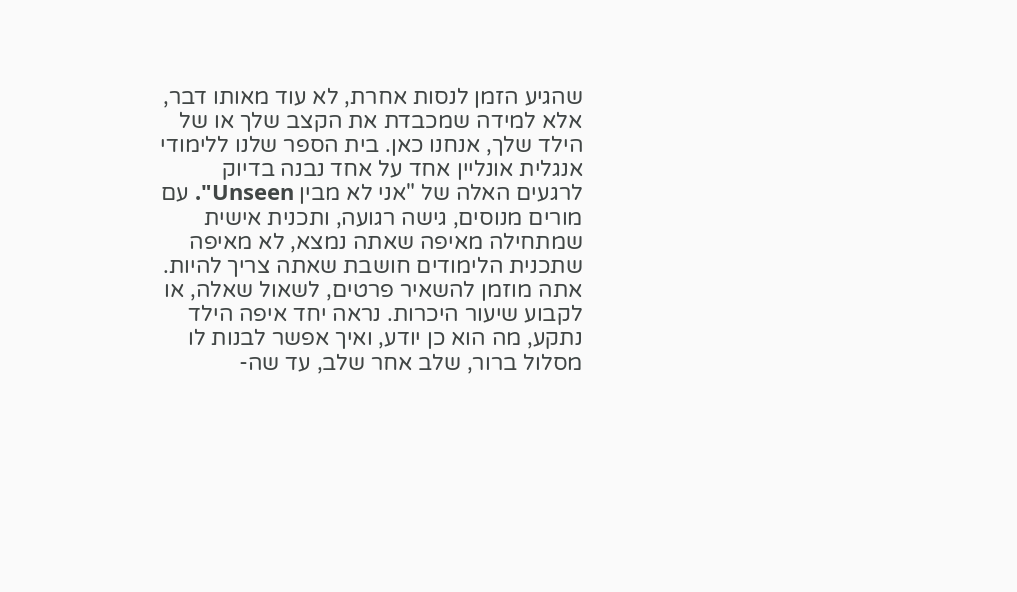שהגיע הזמן לנסות אחרת, לא עוד מאותו דבר, אלא למידה שמכבדת את הקצב שלך או של הילד שלך, אנחנו כאן. בית הספר שלנו ללימודי אנגלית אונליין אחד על אחד נבנה בדיוק לרגעים האלה של "אני לא מבין Unseen". עם מורים מנוסים, גישה רגועה, ותכנית אישית שמתחילה מאיפה שאתה נמצא, לא מאיפה שתכנית הלימודים חושבת שאתה צריך להיות.
אתה מוזמן להשאיר פרטים, לשאול שאלה, או לקבוע שיעור היכרות. נראה יחד איפה הילד נתקע, מה הוא כן יודע, ואיך אפשר לבנות לו מסלול ברור, שלב אחר שלב, עד שה-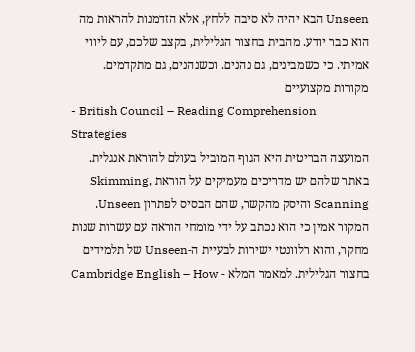Unseen הבא יהיה לא סיבה ללחץ, אלא הזדמנות להראות מה הוא כבר יודע. מהבית בחצור הגלילית, בקצב שלכם, עם ליווי אמיתי. כי כשמבינים, גם נהנים. וכשנהנים, גם מתקדמים.
מקורות מקצועיים
- British Council – Reading Comprehension Strategies
המועצה הבריטית היא הגוף המוביל בעולם להוראת אנגלית. באתר שלהם יש מדריכים מעמיקים על הוראת Skimming, Scanning והיסק מהקשר, שהם הבסיס לפתרון Unseen. המקור אמין כי הוא נכתב על ידי מומחי הוראה עם עשרות שנות מחקר, והוא רלוונטי ישירות לבעיית ה-Unseen של תלמידים בחצור הגלילית. למאמר המלא - Cambridge English – How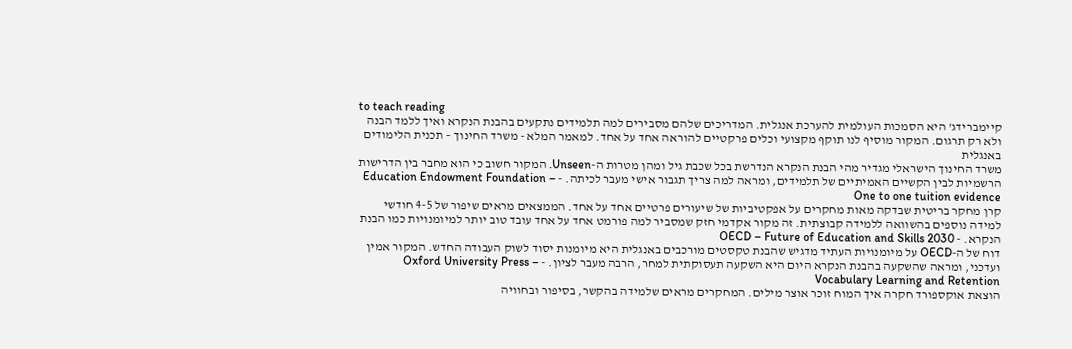to teach reading
קיימברידג' היא הסמכות העולמית להערכת אנגלית. המדריכים שלהם מסבירים למה תלמידים נתקעים בהבנת הנקרא ואיך ללמד הבנה ולא רק תרגום. המקור מוסיף לנו תוקף מקצועי וכלים פרקטיים להוראה אחד על אחד. למאמר המלא - משרד החינוך – תכנית הלימודים באנגלית
משרד החינוך הישראלי מגדיר מהי הבנת הנקרא הנדרשת בכל שכבת גיל ומהן מטרות ה-Unseen. המקור חשוב כי הוא מחבר בין הדרישות הרשמיות לבין הקשיים האמיתיים של תלמידים, ומראה למה צריך תגבור אישי מעבר לכיתה. - Education Endowment Foundation – One to one tuition evidence
קרן מחקר בריטית שבדקה מאות מחקרים על אפקטיביות של שיעורים פרטיים אחד על אחד. הממצאים מראים שיפור של 4-5 חודשי למידה נוספים בהשוואה ללמידה קבוצתית. זה מקור אקדמי חזק שמסביר למה פורמט אחד על אחד עובד טוב יותר למיומנויות כמו הבנת הנקרא. - OECD – Future of Education and Skills 2030
דוח של ה-OECD על מיומנויות העתיד מדגיש שהבנת טקסטים מורכבים באנגלית היא מיומנות יסוד לשוק העבודה החדש. המקור אמין ועדכני, ומראה שהשקעה בהבנת הנקרא היום היא השקעה תעסוקתית למחר, הרבה מעבר לציון. - Oxford University Press – Vocabulary Learning and Retention
הוצאת אוקספורד חקרה איך המוח זוכר אוצר מילים. המחקרים מראים שלמידה בהקשר, בסיפור ובחוויה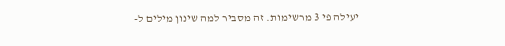יעילה פי 3 מרשימות. זה מסביר למה שינון מילים ל-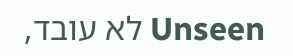Unseen לא עובד,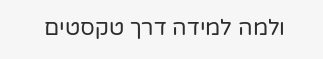ולמה למידה דרך טקסטים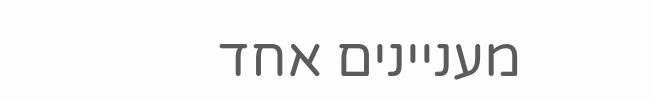מעניינים אחד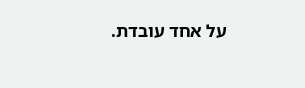על אחד עובדת.